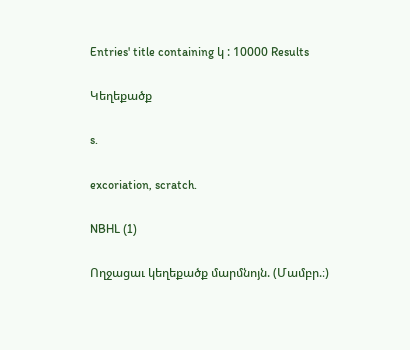Entries' title containing կ : 10000 Results

Կեղեքածք

s.

excoriation, scratch.

NBHL (1)

Ողջացաւ կեղեքածք մարմնոյն. (Մամբր.։)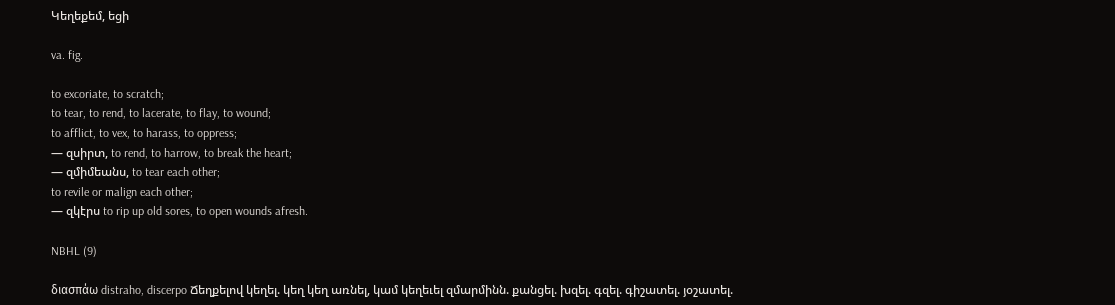Կեղեքեմ, եցի

va. fig.

to excoriate, to scratch;
to tear, to rend, to lacerate, to flay, to wound;
to afflict, to vex, to harass, to oppress;
— զսիրտ, to rend, to harrow, to break the heart;
— զմիմեանս, to tear each other;
to revile or malign each other;
— զկէրս to rip up old sores, to open wounds afresh.

NBHL (9)

διασπάω distraho, discerpo Ճեղքելով կեղել. կեղ կեղ առնել, կամ կեղեւել զմարմինն. քանցել. խզել. գզել. գիշատել. յօշատել.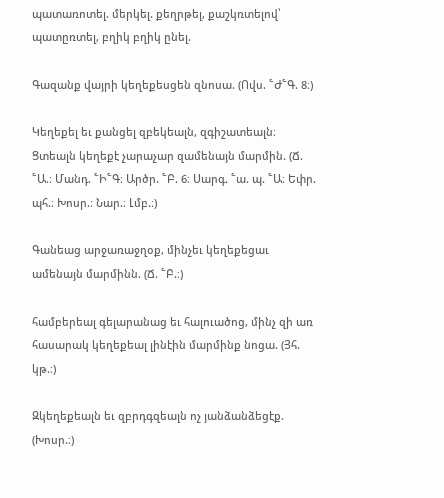պատառոտել. մերկել. քեղրթել, քաշկռտելով՝ պատըռտել, բղիկ բղիկ ընել.

Գազանք վայրի կեղեքեսցեն զնոսա. (Ովս. ՟Ժ՟Գ. 8։)

Կեղեքել եւ քանցել զբեկեալն, զգիշատեալն։ Ցտեալն կեղեքէ չարաչար զամենայն մարմին. (Ճ. ՟Ա.։ Մանդ. ՟Ի՟Գ։ Արծր. ՟Բ. 6։ Սարգ. ՟ա. պ. ՟Ա։ Եփր. պհ.։ Խոսր.։ Նար.։ Լմբ.։)

Գանեաց արջառաջղօք, մինչեւ կեղեքեցաւ ամենայն մարմինն. (Ճ. ՟Բ.։)

համբերեալ գելարանաց եւ հալուածոց, մինչ զի առ հասարակ կեղեքեալ լինէին մարմինք նոցա. (Յհ. կթ.։)

Զկեղեքեալն եւ զբրդգզեալն ոչ յանձանձեցէք. (Խոսր.։)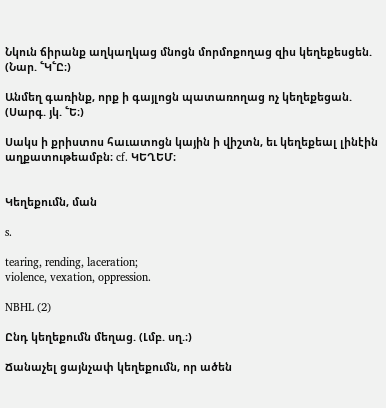Նկուն ճիրանք աղկաղկաց մնոցն մորմոքողաց զիս կեղեքեսցեն. (Նար. ՟Կ՟Ը։)

Անմեղ գառինք, որք ի գայլոցն պատառողաց ոչ կեղեքեցան. (Սարգ. յկ. ՟Ե։)

Սակս ի քրիստոս հաւատոցն կային ի վիշտն, եւ կեղեքեալ լինէին աղքատութեամբն։ cf. ԿԵՂԵՄ։


Կեղեքումն, ման

s.

tearing, rending, laceration;
violence, vexation, oppression.

NBHL (2)

Ընդ կեղեքումն մեղաց. (Լմբ. սղ.։)

Ճանաչել ցայնչափ կեղեքումն, որ ածեն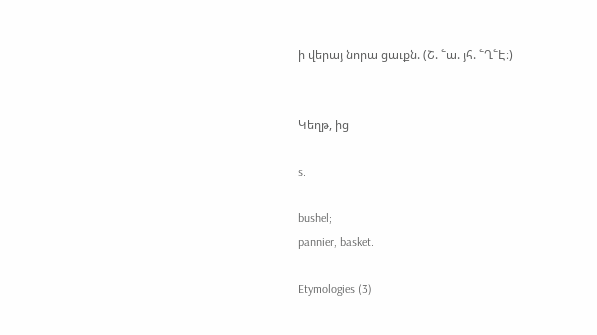ի վերայ նորա ցաւքն. (Շ. ՟ա. յհ. ՟Ղ՟Է։)


Կեղթ, ից

s.

bushel;
pannier, basket.

Etymologies (3)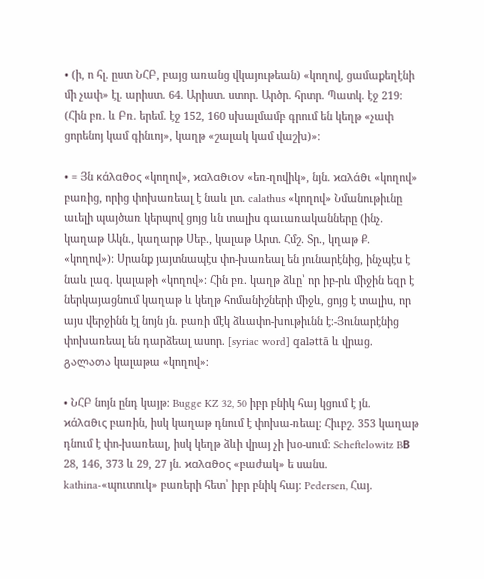• (ի, ո հլ. ըստ ՆՀԲ, բայց առանց վկայութեան) «կողով, ցամաքեղէնի մի չափ» էլ. արիստ. 64. Արիստ. ստոր. Արծր. հրտր. Պատկ. էջ 219։ (Հին բռ. և Բռ. երեմ. էջ 152, 160 սխալմամբ գրում են կեղթ «չափ ցորենոյ կամ գինւոյ», կաղթ «շալակ կամ վաշխ)»։

• = Յն κάλαϑος «կողով», ϰαλαϑιον «եռ-ղովիկ», նյն. ϰαλάϑι «կողով» բառից, որից փոխառեալ է նաև լտ. calathus «կողով» Նմանութիւնը աւելի պայծառ կերպով ցոյց ևն տալիս գաւառականները (ինչ. կաղաթ Ակն., կաղարթ Սեբ., կալաթ Արտ. Հմշ. Տր., կղաթ Ք. «կողով»)։ Սրանք յայտնապէս փո-խառեալ են յունարէնից, ինչպէս է նաև լազ. կալաթի «կողով»։ Հին բռ. կաղթ ձևը՝ որ իբ-րև միջին եզր է ներկայացնում կաղաթ և կեղթ հոմանիշների միջև, ցոյց է տալիս, որ այս վերջինն էլ նոյն յն. բառի մէկ ձևափո-խութիւնն է։-Յունարէնից փոխառեալ են դարձեալ ասոր. [syriac word] qaləttā և վրաց. გალათა կալաթա «կողով»։

• ՆՀԲ նոյն ընդ կայթ։ Bugge KZ 32, 50 իբր բնիկ հայ կցում է յն. ϰάλαϑις բառին, իսկ կաղաթ դնում է փոխա-ռեալ։ Հիւբշ. 353 կաղաթ դնում է փո-խառեալ, իսկ կեղթ ձևի վրայ չի խօ-սում։ Scheftelowitz BВ 28, 146, 373 և 29, 27 յն. ϰαλαϑος «բաժակ» ե սանս. kathina-«պուտուկ» բառերի հետ՝ իբր բնիկ հայ։ Pedersen, Հայ.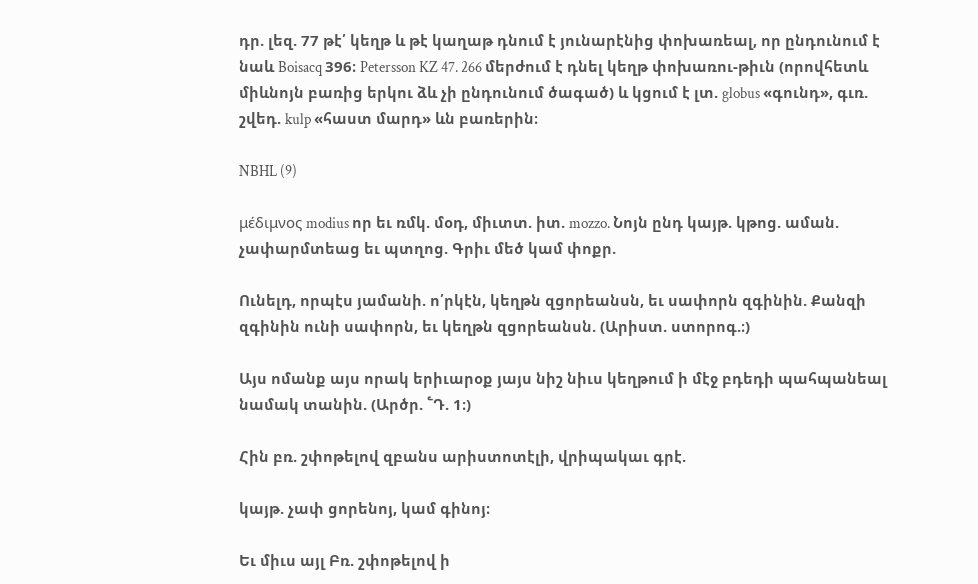դր. լեզ. 77 թէ՛ կեղթ և թէ կաղաթ դնում է յունարէնից փոխառեալ, որ ընդունում է նաև Boisacq 396։ Petersson KZ 47. 266 մերժում է դնել կեղթ փոխառու-թիւն (որովհետև միևնոյն բառից երկու ձև չի ընդունում ծագած) և կցում է լտ. globus «գունդ», գւռ. շվեդ. kulp «հաստ մարդ» ևն բառերին։

NBHL (9)

μέδιμνος modius որ եւ ռմկ. մօդ, միւտտ. իտ. mozzo. Նոյն ընդ կայթ. կթոց. աման. չափարմտեաց եւ պտղոց. Գրիւ մեծ կամ փոքր.

Ունելդ, որպէս յամանի. ո՛րկէն, կեղթն զցորեանսն, եւ սափորն զգինին. Քանզի զգինին ունի սափորն, եւ կեղթն զցորեանսն. (Արիստ. ստորոգ.։)

Այս ոմանք այս որակ երիւարօք յայս նիշ նիւս կեղթում ի մէջ բդեդի պահպանեալ նամակ տանին. (Արծր. ՟Դ. 1։)

Հին բռ. շփոթելով զբանս արիստոտէլի, վրիպակաւ գրէ.

կայթ. չափ ցորենոյ, կամ գինոյ։

Եւ միւս այլ Բռ. շփոթելով ի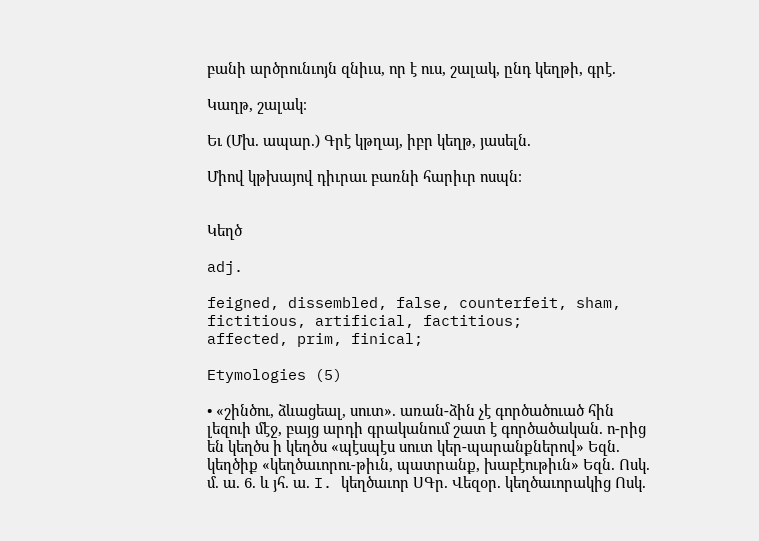բանի արծրունւոյն զնիւս, որ է ուս, շալակ, ընդ կեղթի, գրէ.

Կաղթ, շալակ։

Եւ (Մխ. ապար.) Գրէ կթղայ, իբր կեղթ, յասելն.

Միով կթխայով դիւրաւ բառնի հարիւր ոսպն։


Կեղծ

adj.

feigned, dissembled, false, counterfeit, sham, fictitious, artificial, factitious;
affected, prim, finical;

Etymologies (5)

• «շինծու, ձևացեալ, սուտ». առան-ձին չէ գործածուած հին լեզուի մէջ, բայց արդի գրականում շատ է գործածական. ո-րից են կեղծս ի կեղծս «պէսպէս սուտ կեր-պարանքներով» Եզն. կեղծիք «կեղծաւորու-թիւն, պատրանք, խաբէութիւն» Եզն. Ոսկ. մ. ա. 6. և յհ. ա. I. կեղծաւոր ՍԳր. Վեզօր. կեղծաւորակից Ոսկ.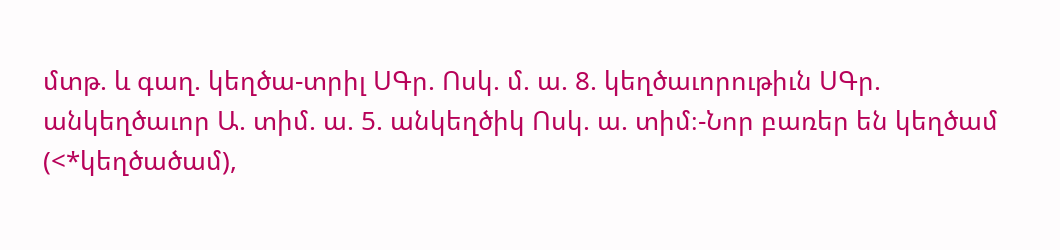մտթ. և գաղ. կեղծա-տրիլ ՍԳր. Ոսկ. մ. ա. 8. կեղծաւորութիւն ՍԳր. անկեղծաւոր Ա. տիմ. ա. 5. անկեղծիկ Ոսկ. ա. տիմ։-Նոր բառեր են կեղծամ (<*կեղծածամ),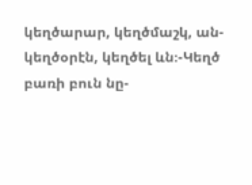կեղծարար, կեղծմաշկ, ան-կեղծօրէն, կեղծել ևն։-Կեղծ բառի բուն նը-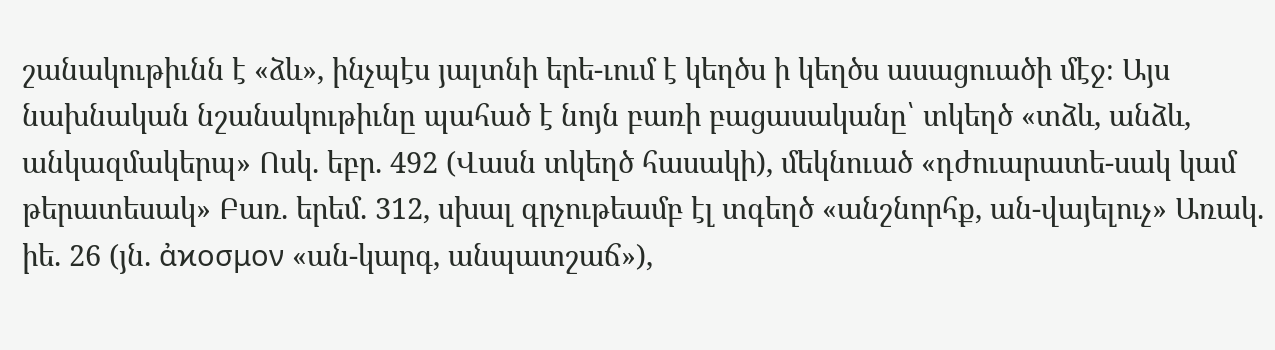շանակութիւնն է «ձև», ինչպէս յալտնի երե-ւում է կեղծս ի կեղծս ասացուածի մէջ։ Այս նախնական նշանակութիւնը պահած է նոյն բառի բացասականը՝ տկեղծ «տձև, անձև, անկազմակերպ» Ոսկ. եբր. 492 (Վասն տկեղծ հասակի), մեկնուած «դժուարատե-սակ կամ թերատեսակ» Բառ. երեմ. 312, սխալ գրչութեամբ էլ տգեղծ «անշնորհք, ան-վայելուչ» Առակ. իե. 26 (յն. ἀϰοσμον «ան-կարգ, անպատշաճ»),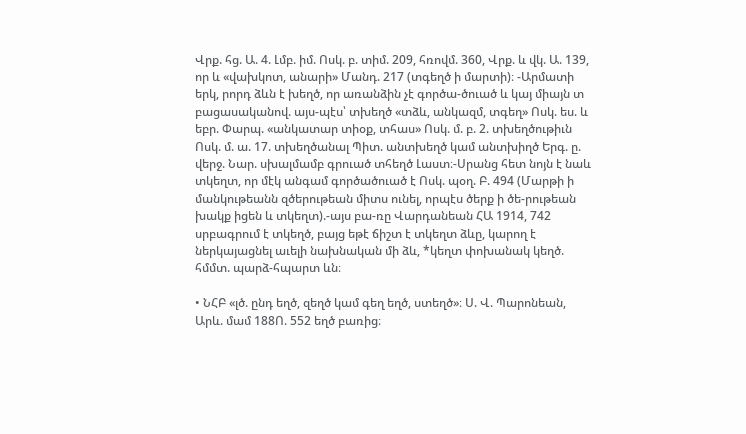Վրք. հց. Ա. 4. Լմբ. իմ. Ոսկ. բ. տիմ. 209, հռովմ. 360, Վրք. և վկ. Ա. 139, որ և «վախկոտ, անարի» Մանդ. 217 (տգեղծ ի մարտի)։ -Արմատի երկ, րորդ ձևն է խեղծ, որ առանձին չէ գործա-ծուած և կայ միայն տ բացասականով. այս-պէս՝ տխեղծ «տձև, անկազմ, տգեղ» Ոսկ. ես. և եբր. Փարպ. «անկատար տիօք, տհաս» Ոսկ. մ. բ. 2. տխեղծութիւն Ոսկ. մ. ա. 17. տխեղծանալ Պիտ. անտխեղծ կամ անտխիղծ Երգ. ը. վերջ. Նար. սխալմամբ գրուած տհեղծ Լաստ։-Սրանց հետ նոյն է նաև տկեղտ, որ մէկ անգամ գործածուած է Ոսկ. պօղ. Բ. 494 (Մարթի ի մանկութեանն զծերութեան միտս ունել, որպէս ծերք ի ծե-րութեան խակք իցեն և տկեղտ).-այս բա-ռը Վարդանեան ՀԱ 1914, 742 սրբագրում է տկեղծ, բայց եթէ ճիշտ է տկեղտ ձևը, կարող է ներկայացնել աւելի նախնական մի ձև, *կեղտ փոխանակ կեղծ. հմմտ. պարձ-հպարտ ևն։

• ՆՀԲ «լծ. ընդ եղծ, զեղծ կամ գեղ եղծ, ստեղծ»։ Ս. Վ. Պարոնեան, Արև. մամ 188Ո. 552 եղծ բառից։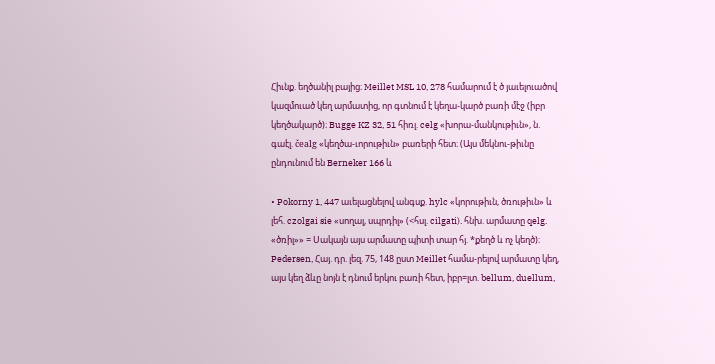Հիւնք. եղծանիլ բայից։ Meillet MSL 10, 278 համարում է ծ յաւելուածով կազմուած կեղ արմատից, որ գտնում է կեղա-կարծ բառի մէջ (իբր կեղծակարծ)։ Bugge KZ 32, 51 հիռլ. celg «խորա-մանկութիւն», ն. գաէլ. čealg «կեղծա-ւորութիւն» բառերի հետ։ (Այս մեկնու-թիւնը ընդունում են Berneker 166 և

• Pokorny 1, 447 աւելացնելով անգսք. hylc «կորութիւն, ծռութիւն» և լեհ. czolgai sie «սողալ, սպրդիլ» (<հսլ. cilgati). հնխ. արմատը qelg. «ծռիլ»» = Սակայն այս արմատը պիտի տար հյ. *քեղծ և ոչ կեղծ)։ Pedersen, Հայ. դր. լեզ. 75, 148 ըստ Meillet համա-րելով արմատը կեղ, այս կեղ ձևը նոյն է դնում երկու բառի հետ, իբր=լտ. bellum, duellum,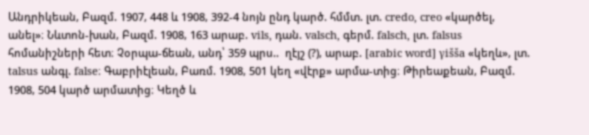Անդրիկեան, Բազմ. 1907, 448 և 1908, 392-4 նոյն ընդ կարծ. հմմտ. լտ. credo, creo «կարծել, անել»։ Նևտոն-խան, Բազմ. 1908, 163 արաբ. vils, դան. valsch, գերմ. falsch, լտ. falsus հոմանիշների հետ։ Չօրպա-ճեան, անդ՝ 359 պրս..  ղէյշ (?), արաբ. [arabic word] γišša «կեղև», լտ. talsus անգլ. false։ Գաբրիէլեան, Բառմ. 1908, 501 կեղ «վէրք» արմա-տից։ Թիրեաքեան, Բազմ. 1908, 504 կարծ արմատից։ Կեղծ և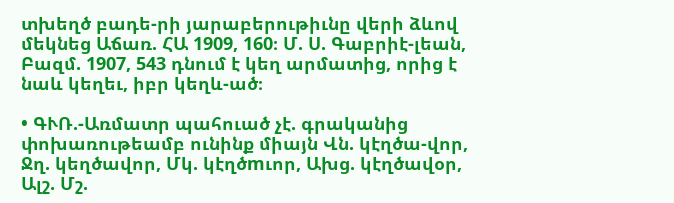տխեղծ բադե-րի յարաբերութիւնը վերի ձևով մեկնեց Աճառ. ՀԱ 1909, 160։ Մ. Ս. Գաբրիէ-լեան, Բազմ. 1907, 543 դնում է կեղ արմատից, որից է նաև կեղեւ, իբր կեղև-ած։

• ԳՒՌ.-Առմատր պահուած չէ. գրականից փոխառութեամբ ունինք միայն Վն. կէղծա-վոր, Ջղ. կեղծավոր, Մկ. կէղծmւոր, Ախց. կէղծավօր, Ալշ. Մշ.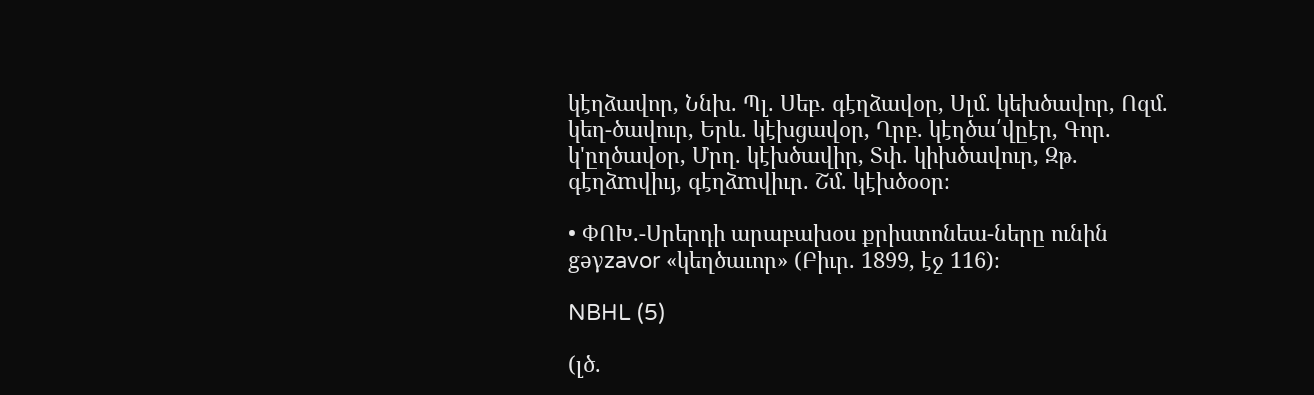կէղձավոր, Ննխ. Պլ. Սեբ. գէղձավօր, Սլմ. կեխծավոր, Ոզմ. կեղ-ծավուր, Երև. կէխցավօր, Ղրբ. կէղծա՛վըէր, Գոր. կ'ըղծավօր, Մրղ. կէխծավիր, Տփ. կիխծավուր, Զթ. գէղձmվիւյ, գէղձmվիւր. Շմ. կէխծօօր։

• ՓՈԽ.-Սրերդի արաբախօս քրիստոնեա-ները ունին gəγzavor «կեղծաւոր» (Բիւր. 1899, էջ 116)։

NBHL (5)

(լծ.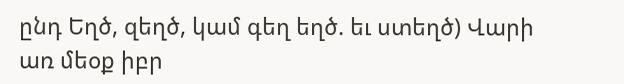ընդ Եղծ, զեղծ, կամ գեղ եղծ. եւ ստեղծ) Վարի առ մեօք իբր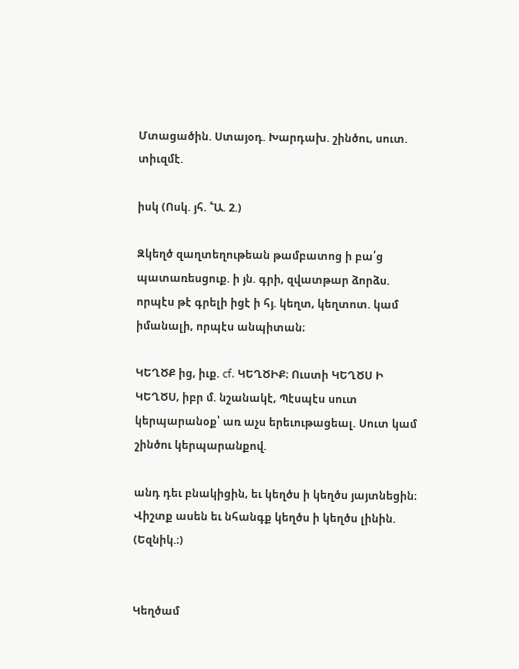Մտացածին. Ստայօդ. Խարդախ. շինծու, սուտ. տիւզմէ.

իսկ (Ոսկ. յհ. ՟Ա. 2.)

Զկեղծ զաղտեղութեան թամբատոց ի բա՛ց պատառեսցուք. ի յն. գրի, զվատթար ձորձս. որպէս թէ գրելի իցէ ի հյ. կեղտ, կեղտոտ. կամ իմանալի, որպէս անպիտան։

ԿԵՂԾՔ ից, իւք. cf. ԿԵՂԾԻՔ։ Ուստի ԿԵՂԾՍ Ի ԿԵՂԾՍ, իբր մ. նշանակէ, Պէսպէս սուտ կերպարանօք՝ առ աչս երեւութացեալ. Սուտ կամ շինծու կերպարանքով.

անդ դեւ բնակիցին, եւ կեղծս ի կեղծս յայտնեցին։ Վիշտք ասեն եւ նհանգք կեղծս ի կեղծս լինին. (Եզնիկ.։)


Կեղծամ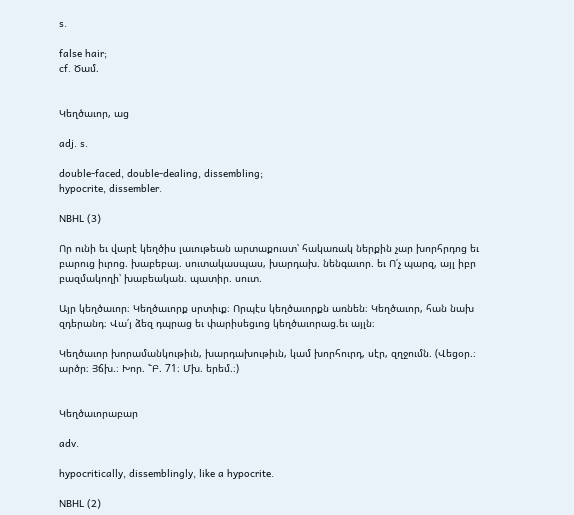s.

false hair;
cf. Ծամ.


Կեղծաւոր, աց

adj. s.

double-faced, double-dealing, dissembling;
hypocrite, dissembler.

NBHL (3)

Որ ունի եւ վարէ կեղծիս լաւութեան արտաքուստ՝ հակառակ ներքին չար խորհրդոց եւ բարուց իւրոց. խաբեբայ. սուտակասպաս, խարդախ. նենգաւոր. եւ Ո՛չ պարզ, այլ իբր բազմակողի՝ խաբեական. պատիր. սուտ.

Այր կեղծաւոր։ Կեղծաւորք սրտիւք։ Որպէս կեղծաւորքն առնեն։ Կեղծաւոր, հան նախ զդերանդ։ Վա՛յ ձեզ դպրաց եւ փարիսեցւոց կեղծաւորաց.եւ այլն։

Կեղծաւոր խորամանկութիւն, խարդախութիւն, կամ խորհուրդ, սէր, զղջումն. (Վեցօր.։ արծր։ Յճխ.։ Խոր. ՟Բ. 71։ Մխ. երեմ.։)


Կեղծաւորաբար

adv.

hypocritically, dissemblingly, like a hypocrite.

NBHL (2)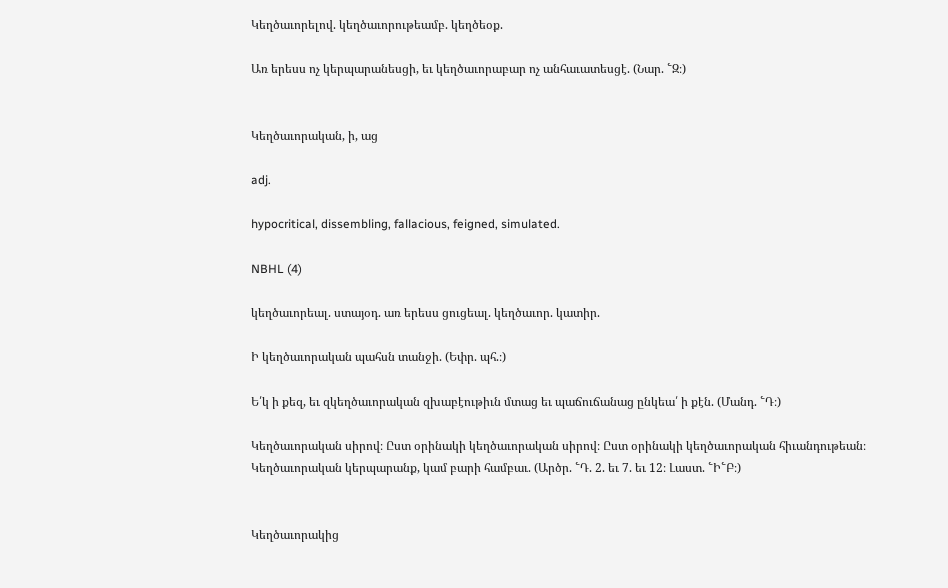Կեղծաւորելով. կեղծաւորութեամբ. կեղծեօք.

Առ երեսս ոչ կերպարանեսցի, եւ կեղծաւորաբար ոչ անհաւատեսցէ. (Նար. ՟Զ։)


Կեղծաւորական, ի, աց

adj.

hypocritical, dissembling, fallacious, feigned, simulated.

NBHL (4)

կեղծաւորեալ. ստայօդ. առ երեսս ցուցեալ. կեղծաւոր. կատիր.

Ի կեղծաւորական պահսն տանջի. (Եփր. պհ.։)

Ե՛կ ի քեզ, եւ զկեղծաւորական զխաբէութիւն մտաց եւ պաճուճանաց ընկեա՛ ի քէն. (Մանդ. ՟Դ։)

Կեղծաւորական սիրով։ Ըստ օրինակի կեղծաւորական սիրով։ Ըստ օրինակի կեղծաւորական հիւանդութեան։ Կեղծաւորական կերպարանք, կամ բարի համբաւ. (Արծր. ՟Դ. 2. եւ 7. եւ 12։ Լաստ. ՟Ի՟Բ։)


Կեղծաւորակից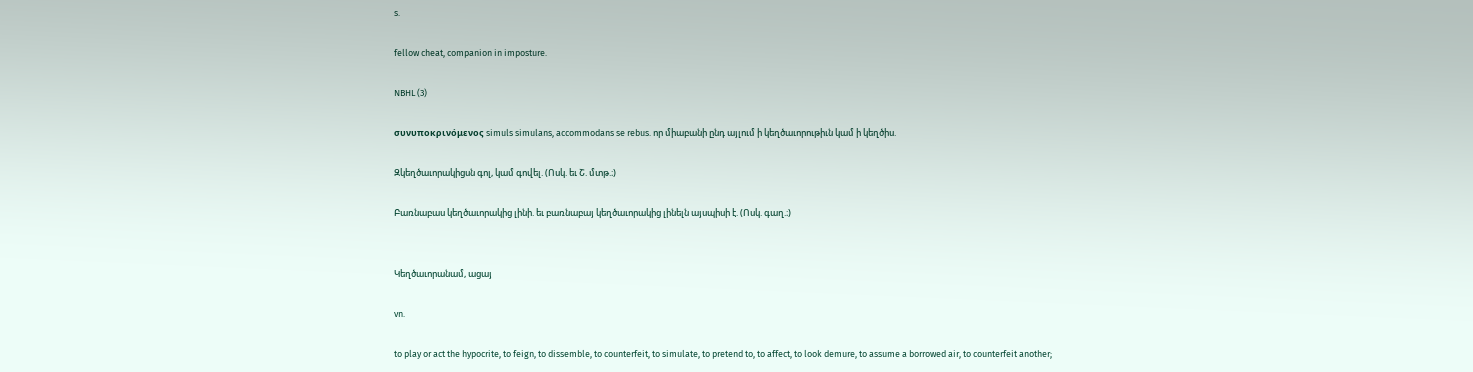s.

fellow cheat, companion in imposture.

NBHL (3)

συνυποκρινόμενος simuls simulans, accommodans se rebus. որ միաբանի ընդ այլում ի կեղծաւորութիւն կամ ի կեղծիս.

Զկեղծաւորակիցսն գոլ, կամ գովել. (Ոսկ. եւ Շ. մտթ.։)

Բառնաբաս կեղծաւորակից լինի. եւ բառնաբայ կեղծաւորակից լինելն այսպիսի է. (Ոսկ. գաղ.։)


Կեղծաւորանամ, ացայ

vn.

to play or act the hypocrite, to feign, to dissemble, to counterfeit, to simulate, to pretend to, to affect, to look demure, to assume a borrowed air, to counterfeit another;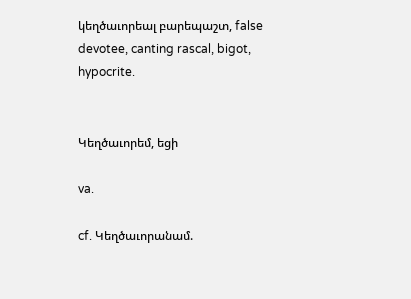կեղծաւորեալ բարեպաշտ, false devotee, canting rascal, bigot, hypocrite.


Կեղծաւորեմ, եցի

va.

cf. Կեղծաւորանամ.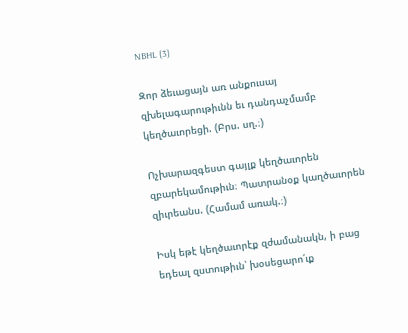NBHL (3)

Զոր ձեւացայն առ անքուսայ զխելագարութիւնն եւ դանդաչմամբ կեղծաւորեցի. (Բրս. սղ.։)

Ոչխարազգեստ գայլք կեղծաւորեն զբարեկամութիւն։ Պատրանօք կաղծաւորեն զիւրեանս. (Համամ առակ.։)

Իսկ եթէ կեղծաւորէք զժամանակն, ի բաց եդեալ զստութիւն՝ խօսեցարո՛ւք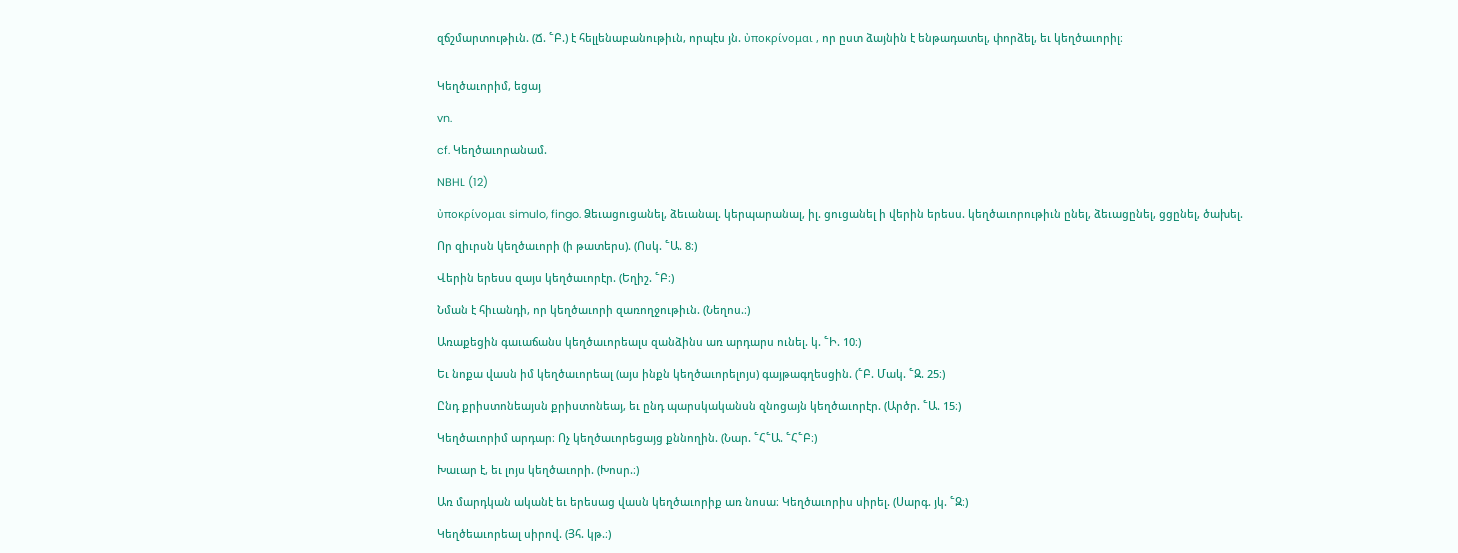զճշմարտութիւն. (Ճ. ՟Բ.) է հելլենաբանութիւն, որպէս յն. ὐποκρίνομαι , որ ըստ ձայնին է ենթադատել, փորձել, եւ կեղծաւորիլ։


Կեղծաւորիմ, եցայ

vn.

cf. Կեղծաւորանամ.

NBHL (12)

ὐποκρίνομαι simulo, fingo. Ձեւացուցանել, ձեւանալ. կերպարանալ, իլ. ցուցանել ի վերին երեսս. կեղծաւորութիւն ընել, ձեւացընել, ցցընել, ծախել.

Որ զիւրսն կեղծաւորի (ի թատերս). (Ոսկ. ՟Ա. 8։)

Վերին երեսս զայս կեղծաւորէր. (Եղիշ. ՟Բ։)

Նման է հիւանդի, որ կեղծաւորի զառողջութիւն. (Նեղոս.։)

Առաքեցին գաւաճանս կեղծաւորեալս զանձինս առ արդարս ունել. կ. ՟Ի. 10։)

Եւ նոքա վասն իմ կեղծաւորեալ (այս ինքն կեղծաւորելոյս) գայթագղեսցին. (՟Բ. Մակ. ՟Զ. 25։)

Ընդ քրիստոնեայսն քրիստոնեայ, եւ ընդ պարսկականսն զնոցայն կեղծաւորէր. (Արծր. ՟Ա. 15։)

Կեղծաւորիմ արդար։ Ոչ կեղծաւորեցայց քննողին. (Նար. ՟Հ՟Ա. ՟Հ՟Բ։)

Խաւար է, եւ լոյս կեղծաւորի. (Խոսր.։)

Առ մարդկան ականէ եւ երեսաց վասն կեղծաւորիք առ նոսա։ Կեղծաւորիս սիրել. (Սարգ. յկ. ՟Զ։)

Կեղծեաւորեալ սիրով. (Յհ. կթ.։)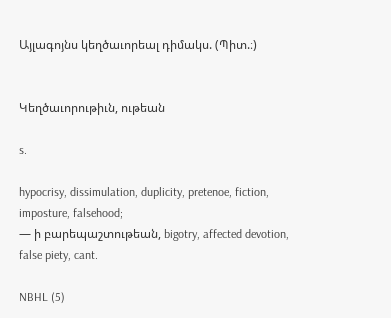Այլագոյնս կեղծաւորեալ դիմակս. (Պիտ.։)


Կեղծաւորութիւն, ութեան

s.

hypocrisy, dissimulation, duplicity, pretenoe, fiction, imposture, falsehood;
— ի բարեպաշտութեան, bigotry, affected devotion, false piety, cant.

NBHL (5)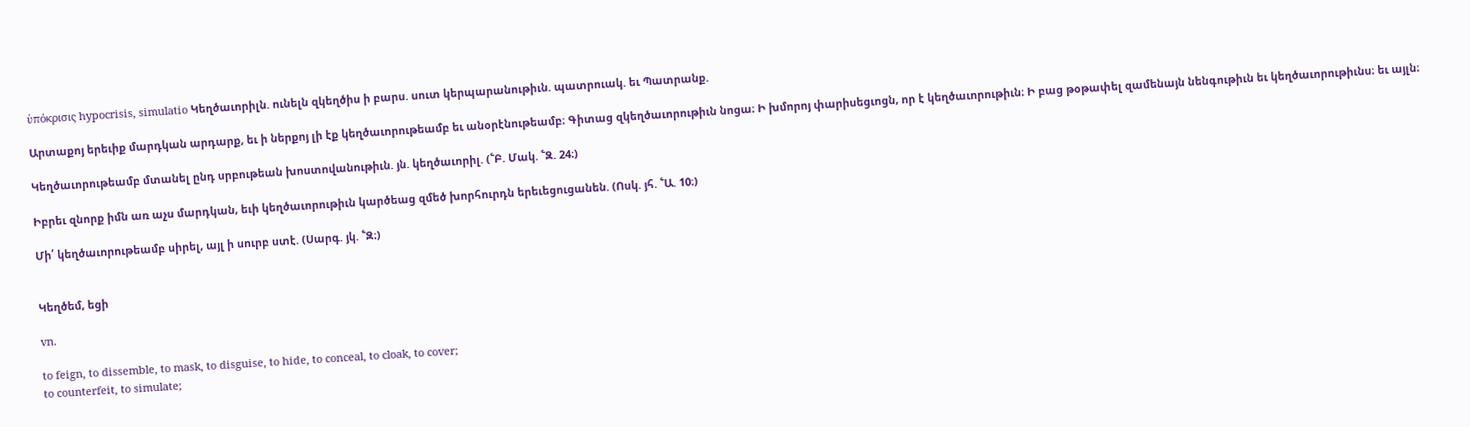ὐπόκρισις hypocrisis, simulatio Կեղծաւորիլն. ունելն զկեղծիս ի բարս. սուտ կերպարանութիւն. պատրուակ. եւ Պատրանք.

Արտաքոյ երեւիք մարդկան արդարք, եւ ի ներքոյ լի էք կեղծաւորութեամբ եւ անօրէնութեամբ։ Գիտաց զկեղծաւորութիւն նոցա։ Ի խմորոյ փարիսեցւոցն, որ է կեղծաւորութիւն։ Ի բաց թօթափել զամենայն նենգութիւն եւ կեղծաւորութիւնս։ եւ այլն։

Կեղծաւորութեամբ մտանել ընդ սրբութեան խոստովանութիւն. յն. կեղծաւորիլ. (՟Բ. Մակ. ՟Զ. 24։)

Իբրեւ զնորք իմն առ աչս մարդկան, եւի կեղծաւորութիւն կարծեաց զմեծ խորհուրդն երեւեցուցանեն. (Ոսկ. յհ. ՟Ա. 10։)

Մի՛ կեղծաւորութեամբ սիրել, այլ ի սուրբ ստէ. (Սարգ. յկ. ՟Զ։)


Կեղծեմ, եցի

vn.

to feign, to dissemble, to mask, to disguise, to hide, to conceal, to cloak, to cover;
to counterfeit, to simulate;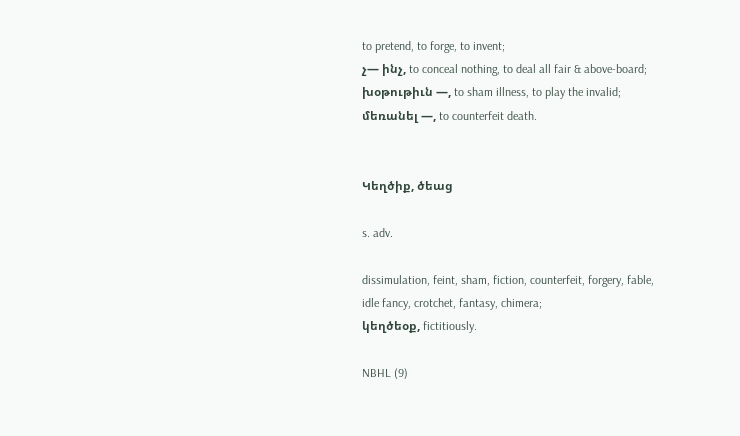to pretend, to forge, to invent;
չ— ինչ, to conceal nothing, to deal all fair & above-board;
խօթութիւն —, to sham illness, to play the invalid;
մեռանել —, to counterfeit death.


Կեղծիք, ծեաց

s. adv.

dissimulation, feint, sham, fiction, counterfeit, forgery, fable, idle fancy, crotchet, fantasy, chimera;
կեղծեօք, fictitiously.

NBHL (9)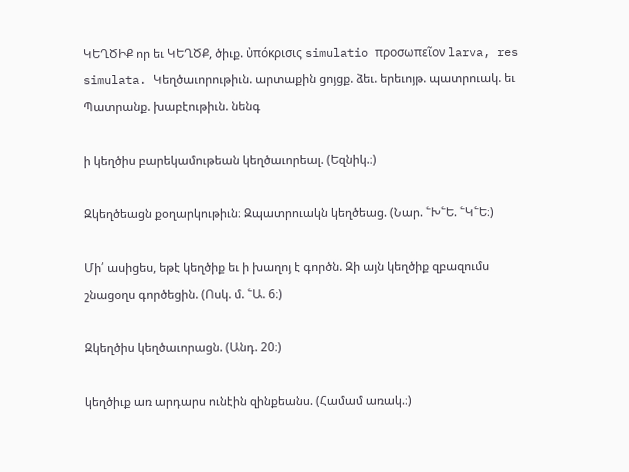ԿԵՂԾԻՔ որ եւ ԿԵՂԾՔ, ծիւք. ὐπόκρισις simulatio προσωπεῖον larva, res simulata. Կեղծաւորութիւն. արտաքին ցոյցք. ձեւ. երեւոյթ. պատրուակ. եւ Պատրանք. խաբէութիւն. նենգ

ի կեղծիս բարեկամութեան կեղծաւորեալ. (Եզնիկ.։)

Զկեղծեացն քօղարկութիւն։ Զպատրուակն կեղծեաց. (Նար. ՟Խ՟Ե. ՟Կ՟Ե։)

Մի՛ ասիցես, եթէ կեղծիք եւ ի խաղոյ է գործն. Զի այն կեղծիք զբազումս շնացօղս գործեցին. (Ոսկ. մ. ՟Ա. 6։)

Զկեղծիս կեղծաւորացն. (Անդ. 20։)

կեղծիւք առ արդարս ունէին զինքեանս. (Համամ առակ.։)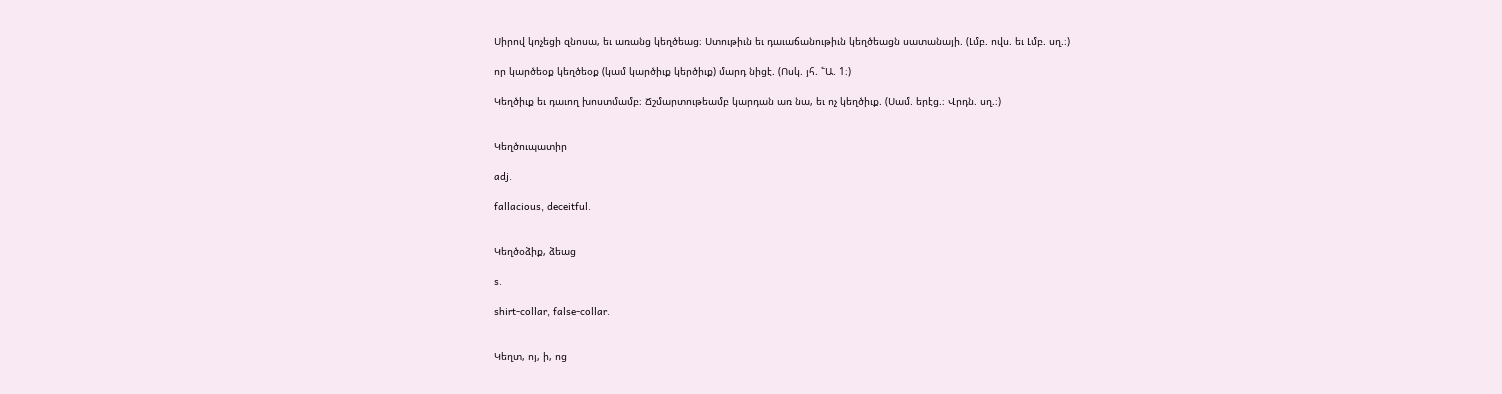Սիրով կոչեցի զնոսա, եւ առանց կեղծեաց։ Ստութիւն եւ դաւաճանութիւն կեղծեացն սատանայի. (Լմբ. ովս. եւ Լմբ. սղ.։)

որ կարծեօք կեղծեօք (կամ կարծիւք կերծիւք) մարդ նիցէ. (Ոսկ. յհ. ՟Ա. 1։)

Կեղծիւք եւ դաւող խոստմամբ։ Ճշմարտութեամբ կարդան առ նա, եւ ոչ կեղծիւք. (Սամ. երէց.։ Վրդն. սղ.։)


Կեղծուպատիր

adj.

fallacious, deceitful.


Կեղծօձիք, ձեաց

s.

shirt-collar, false-collar.


Կեղտ, ոյ, ի, ոց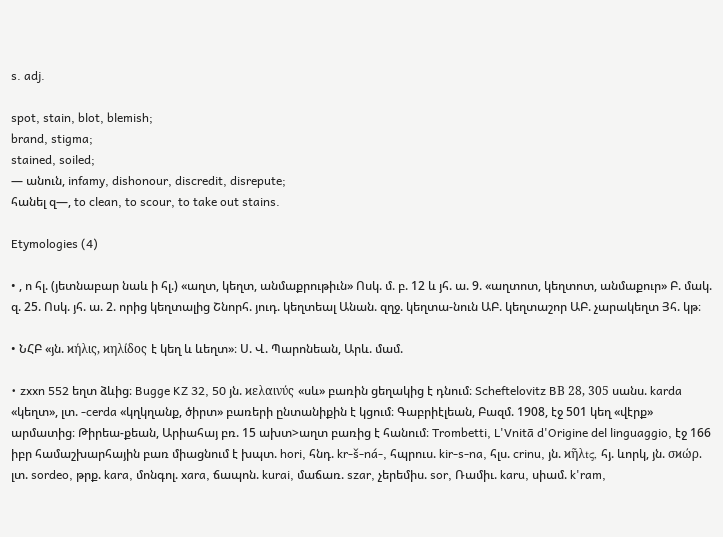s. adj.

spot, stain, blot, blemish;
brand, stigma;
stained, soiled;
— անուն, infamy, dishonour, discredit, disrepute;
հանել զ—, to clean, to scour, to take out stains.

Etymologies (4)

• , ո հլ. (յետնաբար նաև ի հլ.) «աղտ, կեղտ, անմաքրութիւն» Ոսկ. մ. բ. 12 և յհ. ա. 9. «աղտոտ, կեղտոտ, անմաքուր» Բ. մակ. զ. 25. Ոսկ. յհ. ա. 2. որից կեղտալից Շնորհ. յուդ. կեղտեալ Անան. զղջ. կեղտա-նուն ԱԲ. կեղտաշոր ԱԲ. չարակեղտ Յհ. կթ։

• ՆՀԲ «յն. ϰήλις, ϰηλίδος է կեղ և ևեղտ»։ Ս. Վ. Պարոնեան, Արև. մամ.

• zxxn 552 եղտ ձևից։ Bugge KZ 32, 50 յն. ϰελαινύς «սև» բառին ցեղակից է դնում։ Scheftelovitz BВ 28, 305 սանս. karda «կեղտ», լտ. -cerda «կղկղանք, ծիրտ» բառերի ընտանիքին է կցում։ Գաբրիէլեան, Բազմ. 1908, էջ 501 կեղ «վէրք» արմատից։ Թիրեա-քեան, Արիահայ բռ. 15 ախտ>աղտ բառից է հանում։ Trombetti, L'Vnitā d'Origine del linguaggio, էջ 166 իբր համաշխարհային բառ միացնում է խպտ. hori, հնդ. kr-š-ná-, հպրուս. kir-s-na, հլս. crinu, յն. ϰῆλtς, հյ. ևորկ, յն. σϰώρ. լտ. sordeo, թրք. kara, մոնգոլ. xara, ճապոն. kurai, մաճառ. szar, չերեմիս. sor, Ռամիւ. karu, սիամ. k'ram,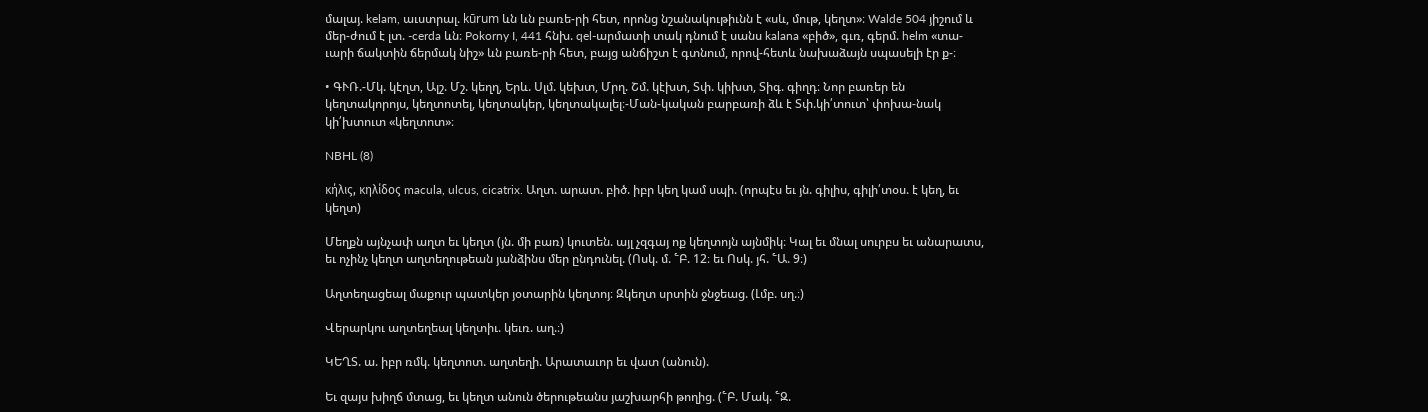մալայ. kelam, աւստրալ. kūrum ևն ևն բառե-րի հետ, որոնց նշանակութիւնն է «սև, մութ, կեղտ»։ Walde 504 յիշում և մեր-ժում է լտ. -cerda ևն։ Pokorny I, 441 հնխ. qel-արմատի տակ դնում է սանս kalana «բիծ», գւռ, գերմ. helm «տա-ւարի ճակտին ճերմակ նիշ» ևն բառե-րի հետ, բայց անճիշտ է գտնում, որով-հետև նախաձայն սպասելի էր ք-։

• ԳՒՌ.-Մկ. կէղտ, Ալշ. Մշ. կեղղ, Երև. Սլմ. կեխտ, Մրղ. Շմ. կէխտ, Տփ. կիխտ, Տիգ. գիղդ։ Նոր բառեր են կեղտակորոյս, կեղտոտել, կեղտակեր, կեղտակալել։-Ման-կական բարբառի ձև է Տփ.կի՛տուտ՝ փոխա-նակ կի՛խտուտ «կեղտոտ»։

NBHL (8)

κήλις, κηλίδος macula, ulcus, cicatrix. Աղտ. արատ. բիծ. իբր կեղ կամ սպի. (որպէս եւ յն. գիլիս, գիլի՛տօս. է կեղ, եւ կեղտ)

Մեղքն այնչափ աղտ եւ կեղտ (յն. մի բառ) կուտեն. այլ չզգայ ոք կեղտոյն այնմիկ։ Կալ եւ մնալ սուրբս եւ անարատս, եւ ոչինչ կեղտ աղտեղութեան յանձինս մեր ընդունել. (Ոսկ. մ. ՟Բ. 12։ եւ Ոսկ. յհ. ՟Ա. 9։)

Աղտեղացեալ մաքուր պատկեր յօտարին կեղտոյ։ Զկեղտ սրտին ջնջեաց. (Լմբ. սղ.։)

Վերարկու աղտեղեալ կեղտիւ. կեւռ. աղ.։)

ԿԵՂՏ. ա. իբր ռմկ. կեղտոտ. աղտեղի. Արատաւոր եւ վատ (անուն).

Եւ զայս խիղճ մտաց, եւ կեղտ անուն ծերութեանս յաշխարհի թողից. (՟Բ. Մակ. ՟Զ.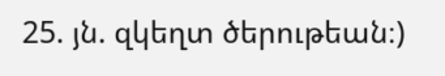25. յն. զկեղտ ծերութեան։)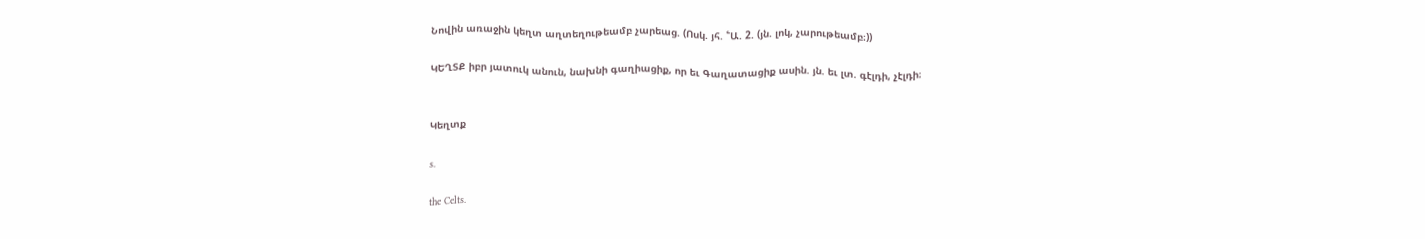Նովին առաջին կեղտ աղտեղութեամբ չարեաց. (Ոսկ. յհ. ՟Ա. 2. (յն. լոկ, չարութեամբ։))

ԿԵՂՏՔ իբր յատուկ անուն, նախնի գաղիացիք, որ եւ Գաղատացիք ասին. յն. եւ լտ. գէլդի, չէլդի։


Կեղտք

s.

the Celts.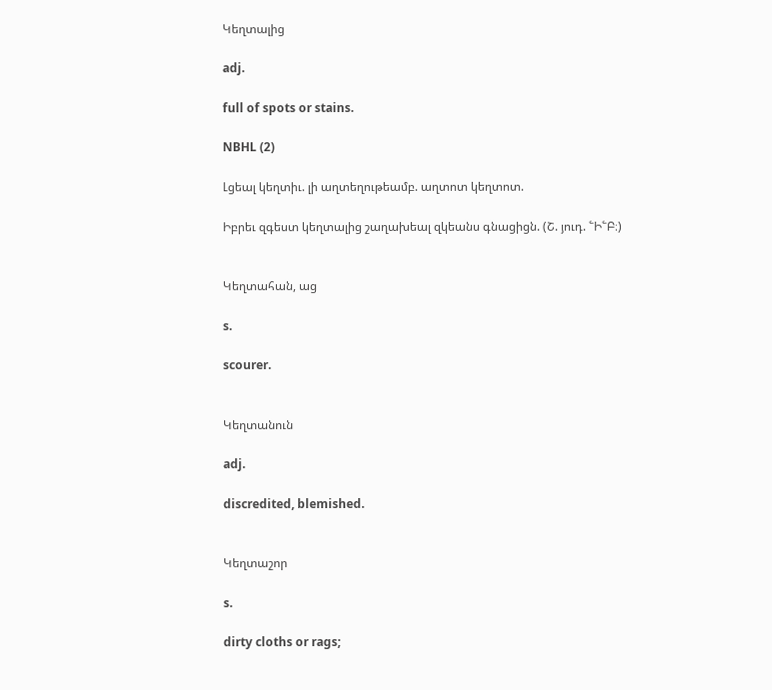Կեղտալից

adj.

full of spots or stains.

NBHL (2)

Լցեալ կեղտիւ. լի աղտեղութեամբ. աղտոտ կեղտոտ.

Իբրեւ զգեստ կեղտալից շաղախեալ զկեանս գնացիցն. (Շ. յուդ. ՟Ի՟Բ։)


Կեղտահան, աց

s.

scourer.


Կեղտանուն

adj.

discredited, blemished.


Կեղտաշոր

s.

dirty cloths or rags;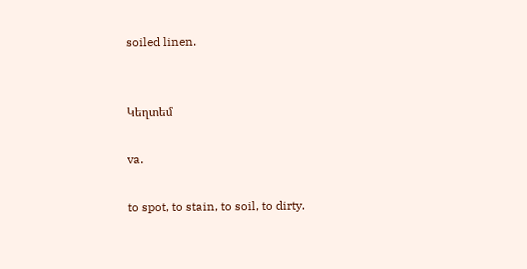soiled linen.


Կեղտեմ

va.

to spot, to stain, to soil, to dirty.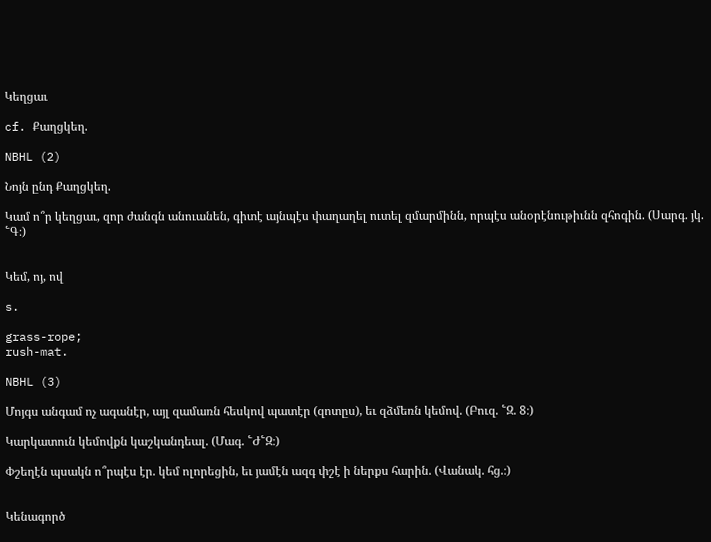Կեղցաւ

cf. Քաղցկեղ.

NBHL (2)

Նոյն ընդ Քաղցկեղ.

Կամ ո՞ր կեղցաւ, զոր ժանգն անուանեն, գիտէ այնպէս փաղաղել ուտել զմարմինն, որպէս անօրէնութիւնն զհոգին. (Սարգ. յկ. ՟Գ։)


Կեմ, ոյ, ով

s.

grass-rope;
rush-mat.

NBHL (3)

Մոյգս անգամ ոչ ագանէր, այլ զամառն հեսկով պատէր (զոտըս), եւ զձմեռն կեմով. (Բուզ. ՟Զ. 8։)

Կարկատուն կեմովքն կաշկանդեալ. (Մագ. ՟Ժ՟Զ։)

Փշեղէն պսակն ո՞րպէս էր. կեմ ոլորեցին, եւ յամէն ազգ փշէ ի ներքս հարին. (Վանակ. հց.։)


Կենագործ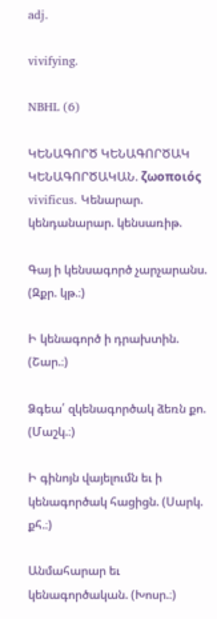adj.

vivifying.

NBHL (6)

ԿԵՆԱԳՈՐԾ ԿԵՆԱԳՈՐԾԱԿ ԿԵՆԱԳՈՐԾԱԿԱՆ. ζωοποιός vivificus. Կենարար. կենդանարար. կենսառիթ.

Գայ ի կենսագործ չարչարանս. (Զքր. կթ.։)

Ի կենագործ ի դրախտին. (Շար.։)

Ձգեա՛ զկենագործակ ձեռն քո. (Մաշկ.։)

Ի գինոյն վայելումն եւ ի կենագործակ հացիցն. (Սարկ. քհ.։)

Անմահարար եւ կենագործական. (Խոսր.։)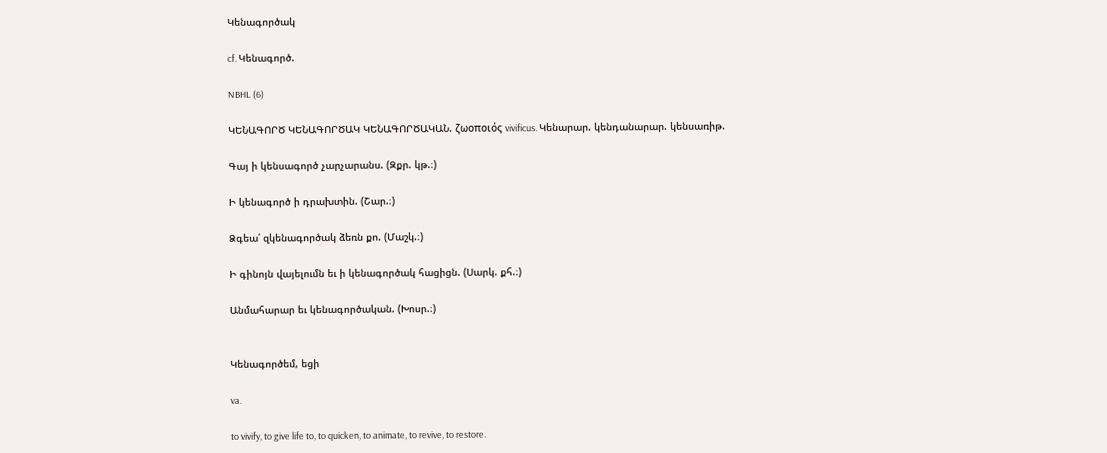Կենագործակ

cf. Կենագործ.

NBHL (6)

ԿԵՆԱԳՈՐԾ ԿԵՆԱԳՈՐԾԱԿ ԿԵՆԱԳՈՐԾԱԿԱՆ. ζωοποιός vivificus. Կենարար. կենդանարար. կենսառիթ.

Գայ ի կենսագործ չարչարանս. (Զքր. կթ.։)

Ի կենագործ ի դրախտին. (Շար.։)

Ձգեա՛ զկենագործակ ձեռն քո. (Մաշկ.։)

Ի գինոյն վայելումն եւ ի կենագործակ հացիցն. (Սարկ. քհ.։)

Անմահարար եւ կենագործական. (Խոսր.։)


Կենագործեմ, եցի

va.

to vivify, to give life to, to quicken, to animate, to revive, to restore.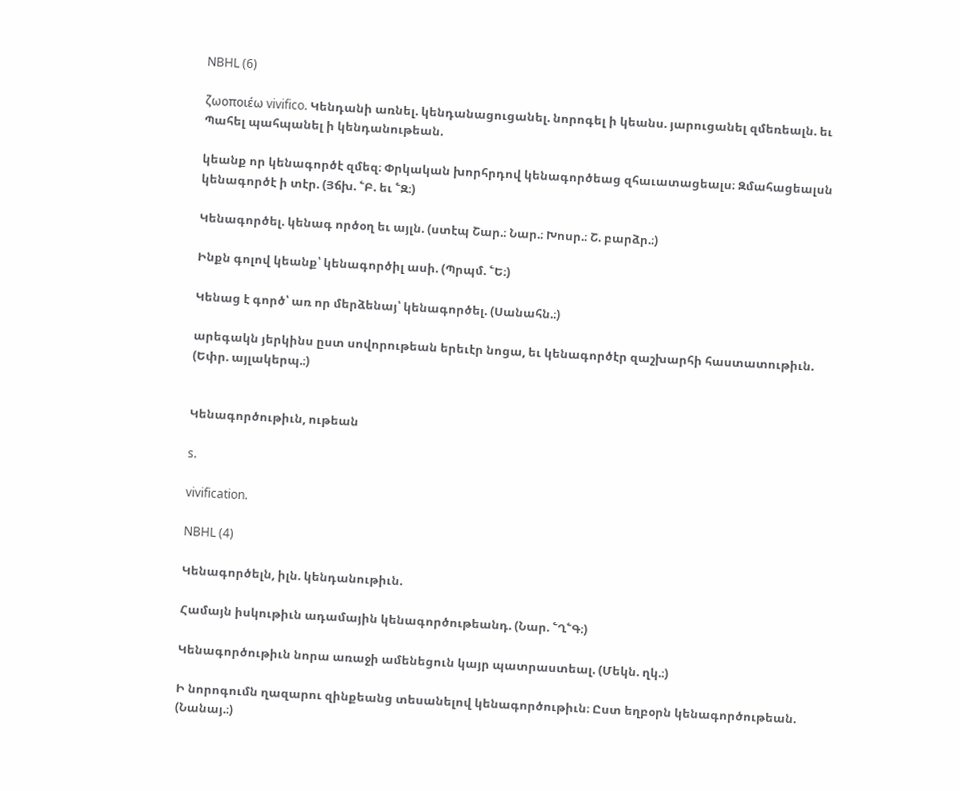NBHL (6)

ζωοποιέω vivifico. Կենդանի առնել. կենդանացուցանել. նորոգել ի կեանս. յարուցանել զմեռեալն. եւ Պահել պահպանել ի կենդանութեան.

կեանք որ կենագործէ զմեզ։ Փրկական խորհրդով կենագործեաց զհաւատացեալս։ Զմահացեալսն կենագործէ ի տէր. (Յճխ. ՟Բ. եւ ՟Զ։)

Կենագործել. կենագ ործօղ եւ այլն. (ստէպ Շար.։ Նար.։ Խոսր.։ Շ. բարձր.։)

Ինքն գոլով կեանք՝ կենագործիլ ասի. (Պրպմ. ՟Ե։)

Կենաց է գործ՝ առ որ մերձենայ՝ կենագործել. (Սանահն.։)

արեգակն յերկինս ըստ սովորութեան երեւէր նոցա, եւ կենագործէր զաշխարհի հաստատութիւն. (Եփր. այլակերպ.։)


Կենագործութիւն, ութեան

s.

vivification.

NBHL (4)

Կենագործելն, իլն. կենդանութիւն.

Համայն իսկութիւն ադամային կենագործութեանդ. (Նար. ՟Ղ՟Գ։)

Կենագործութիւն նորա առաջի ամենեցուն կայր պատրաստեալ. (Մեկն. ղկ.։)

Ի նորոգումն ղազարու զինքեանց տեսանելով կենագործութիւն։ Ըստ եղբօրն կենագործութեան. (Նանայ.։)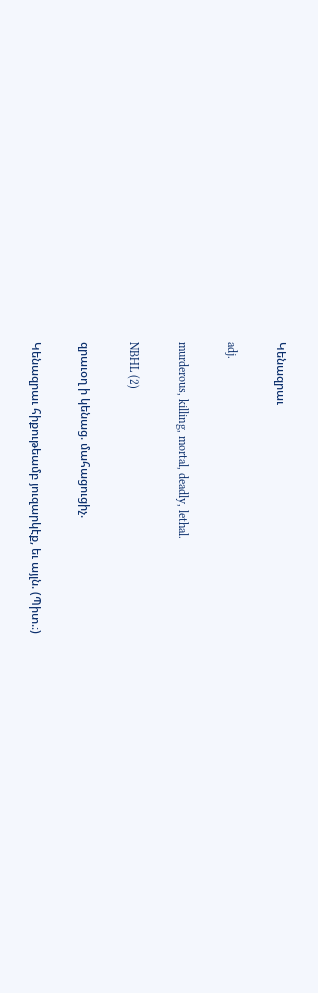Կենազրաւ

adj.

murderous, killing, mortal, deadly, lethal.

NBHL (2)

զրաւօղ ի կենաց. մահացուցիչ.

Կենազրաւ հիքութեամբ յուզարկէք, եւ այլն. (Պիտ.։)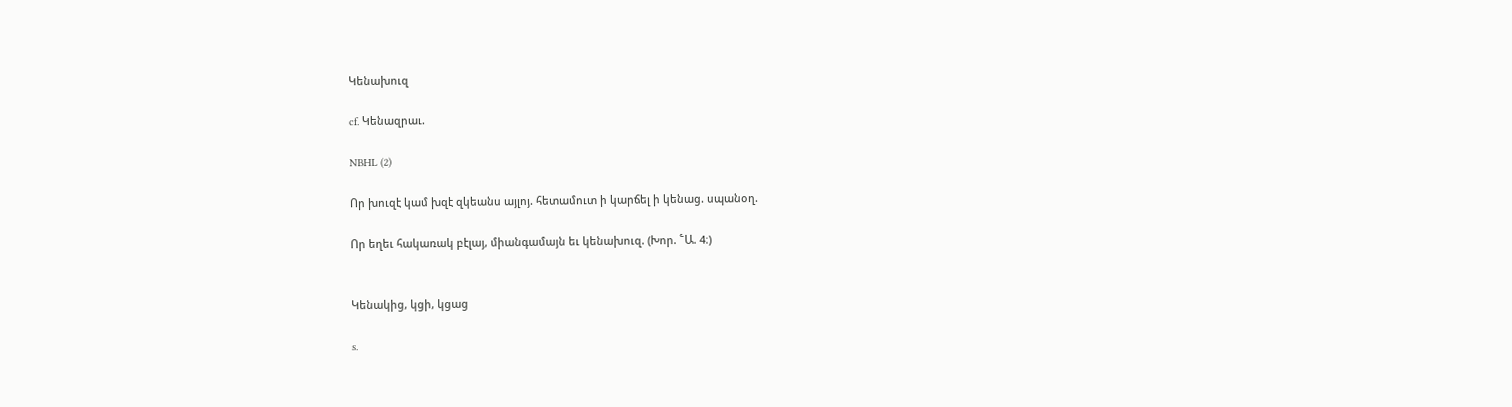Կենախուզ

cf. Կենազրաւ.

NBHL (2)

Որ խուզէ կամ խզէ զկեանս այլոյ. հետամուտ ի կարճել ի կենաց. սպանօղ.

Որ եղեւ հակառակ բէլայ, միանգամայն եւ կենախուզ. (Խոր. ՟Ա. 4։)


Կենակից, կցի, կցաց

s.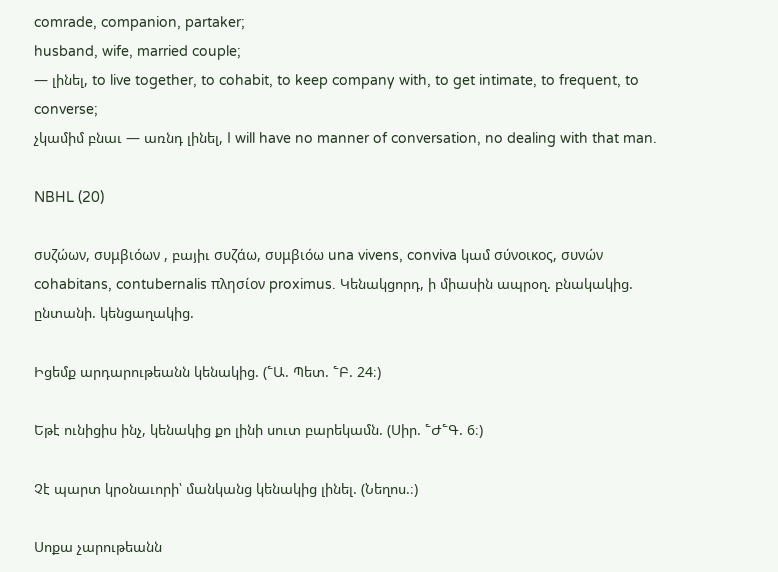comrade, companion, partaker;
husband, wife, married couple;
— լինել, to live together, to cohabit, to keep company with, to get intimate, to frequent, to converse;
չկամիմ բնաւ — առնդ լինել, I will have no manner of conversation, no dealing with that man.

NBHL (20)

συζώων, συμβιόων , բայիւ συζάω, συμβιόω una vivens, conviva կամ σύνοικος, συνών cohabitans, contubernalis πλησίον proximus. Կենակցորդ, ի միասին ապրօղ. բնակակից. ընտանի. կենցաղակից.

Իցեմք արդարութեանն կենակից. (՟Ա. Պետ. ՟Բ. 24։)

Եթէ ունիցիս ինչ, կենակից քո լինի սուտ բարեկամն. (Սիր. ՟Ժ՟Գ. 6։)

Չէ պարտ կրօնաւորի՝ մանկանց կենակից լինել. (Նեղոս.։)

Սոքա չարութեանն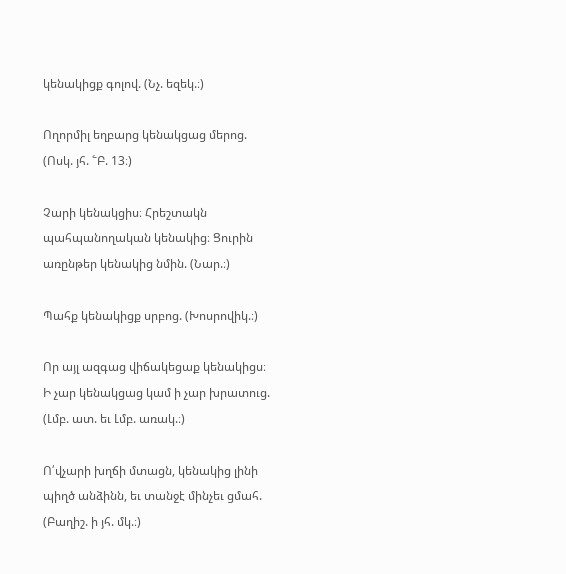կենակիցք գոլով. (Նչ. եզեկ.։)

Ողորմիլ եղբարց կենակցաց մերոց. (Ոսկ. յհ. ՟Բ. 13։)

Չարի կենակցիս։ Հրեշտակն պահպանողական կենակից։ Ցուրին առընթեր կենակից նմին. (Նար.։)

Պահք կենակիցք սրբոց. (Խոսրովիկ.։)

Որ այլ ազգաց վիճակեցաք կենակիցս։ Ի չար կենակցաց կամ ի չար խրատուց. (Լմբ. ատ. եւ Լմբ. առակ.։)

Ո՛վչարի խղճի մտացն, կենակից լինի պիղծ անձինն, եւ տանջէ մինչեւ ցմահ. (Բաղիշ. ի յհ. մկ.։)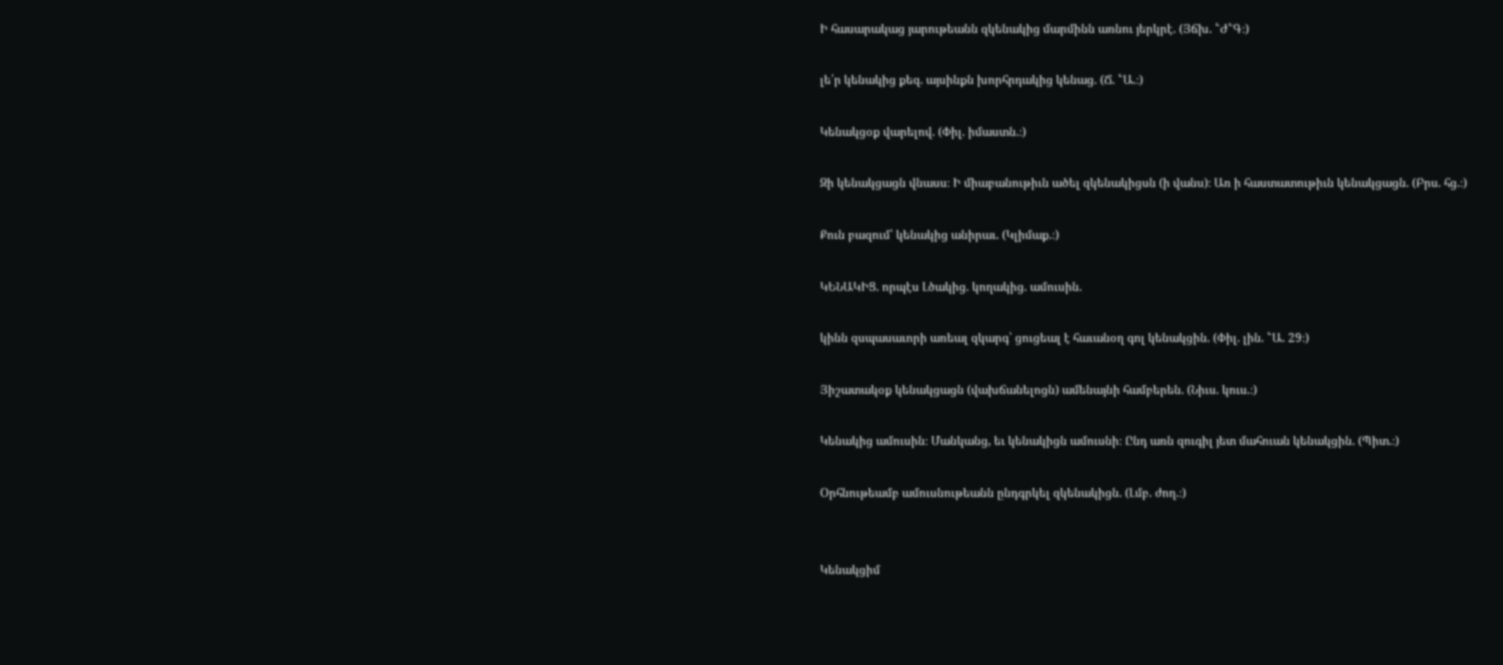Ի հասարակաց յարութեանն զկենակից մարմինն առնու յերկրէ. (Յճխ. ՟Ժ՟Գ։)

լե՛ր կենակից քեզ. այսինքն խորհրդակից կենաց. (Ճ. ՟Ա.։)

Կենակցօք վարելով. (Փիլ. իմաստն.։)

Զի կենակցացն վնասս։ Ի միաբանութիւն ածել զկենակիցսն (ի վանս)։ Առ ի հաստատութիւն կենակցացն. (Բրս. հց.։)

Քուն բազում՝ կենակից անիրաւ. (Կլիմաք.։)

ԿԵՆԱԿԻՑ. որպէս Լծակից. կողակից. ամուսին.

կինն զսպասաւորի առեալ զկարգ՝ ցուցեալ է հաւանօղ գոլ կենակցին. (Փիլ. լին. ՟Ա. 29։)

Յիշատակօք կենակցացն (վախճանելոցն) ամենայնի համբերեն. (Նիւս. կուս.։)

Կենակից ամուսին։ Մանկանց, եւ կենակիցն ամուսնի։ Ընդ առն զուգիլ յետ մահուան կենակցին. (Պիտ.։)

Օրհնութեամբ ամուսնութեանն ընդգրկել զկենակիցն. (Լմբ. ժող.։)


Կենակցիմ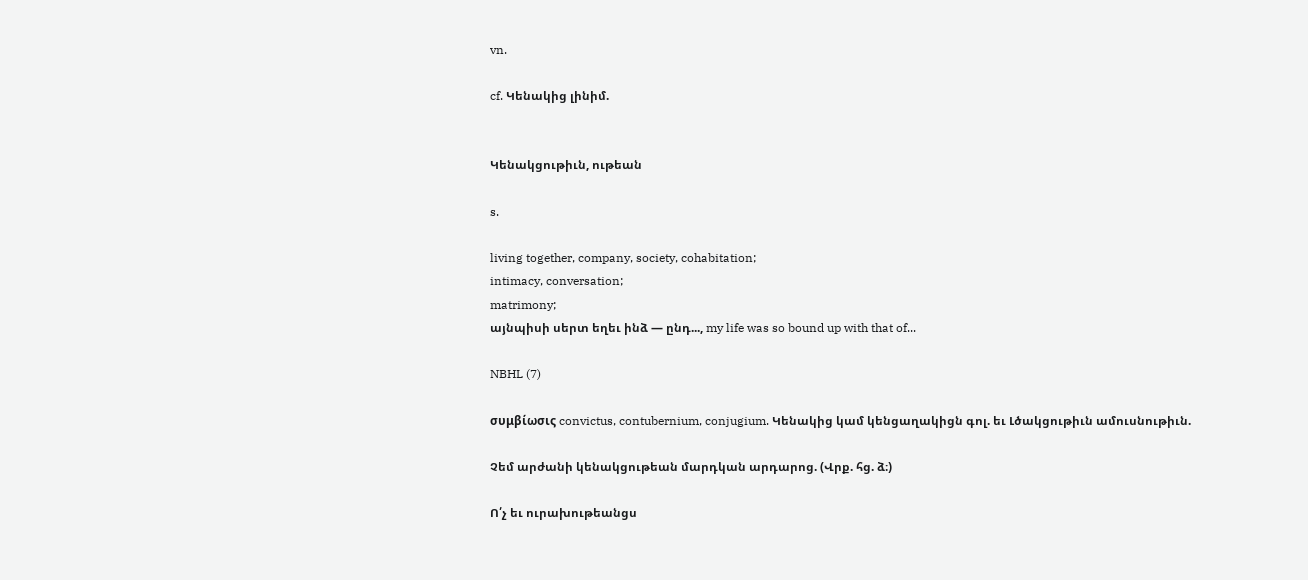vn.

cf. Կենակից լինիմ.


Կենակցութիւն, ութեան

s.

living together, company, society, cohabitation;
intimacy, conversation;
matrimony;
այնպիսի սերտ եղեւ ինձ — ընդ..., my life was so bound up with that of...

NBHL (7)

συμβίωσις convictus, contubernium, conjugium. Կենակից կամ կենցաղակիցն գոլ. եւ Լծակցութիւն ամուսնութիւն.

Չեմ արժանի կենակցութեան մարդկան արդարոց. (Վրք. հց. ձ։)

Ո՛չ եւ ուրախութեանցս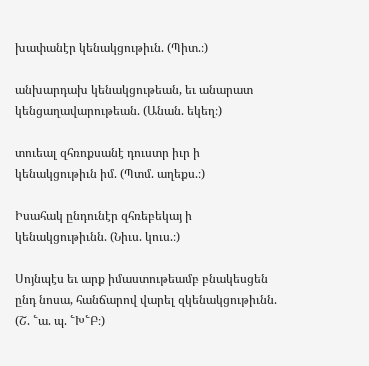խափանէր կենակցութիւն. (Պիտ.։)

անխարդախ կենակցութեան, եւ անարատ կենցաղավարութեան. (Անան. եկեղ։)

տուեալ զհռոքսանէ դուստր իւր ի կենակցութիւն իմ. (Պտմ. աղեքս.։)

Իսահակ ընդունէր զհռեբեկայ ի կենակցութիւնն. (Նիւս. կուս.։)

Սոյնպէս եւ արք իմաստութեամբ բնակեսցեն ընդ նոսա, հանճարով վարել զկենակցութիւնն. (Շ. ՟ա. պ. ՟Խ՟Բ։)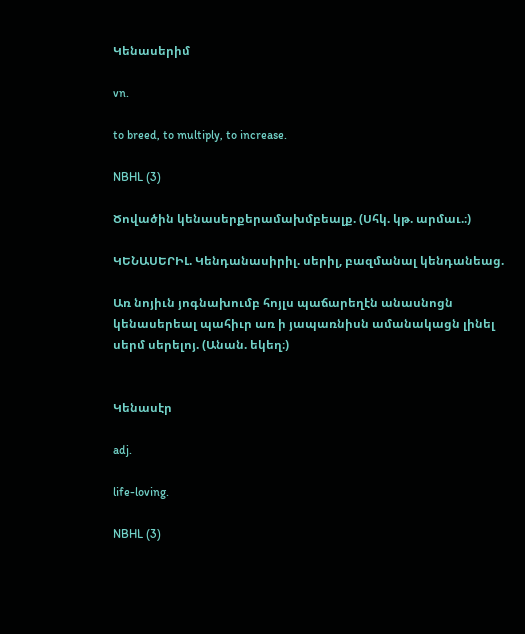Կենասերիմ

vn.

to breed, to multiply, to increase.

NBHL (3)

Ծովածին կենասերքերամախմբեալք. (Սհկ. կթ. արմաւ.։)

ԿԵՆԱՍԵՐԻԼ. Կենդանասիրիլ. սերիլ, բազմանալ կենդանեաց.

Առ նոյիւն յոգնախումբ հոյլս պաճարեղէն անասնոցն կենասերեալ պահիւր առ ի յապառնիսն ամանակացն լինել սերմ սերելոյ. (Անան. եկեղ։)


Կենասէր

adj.

life-loving.

NBHL (3)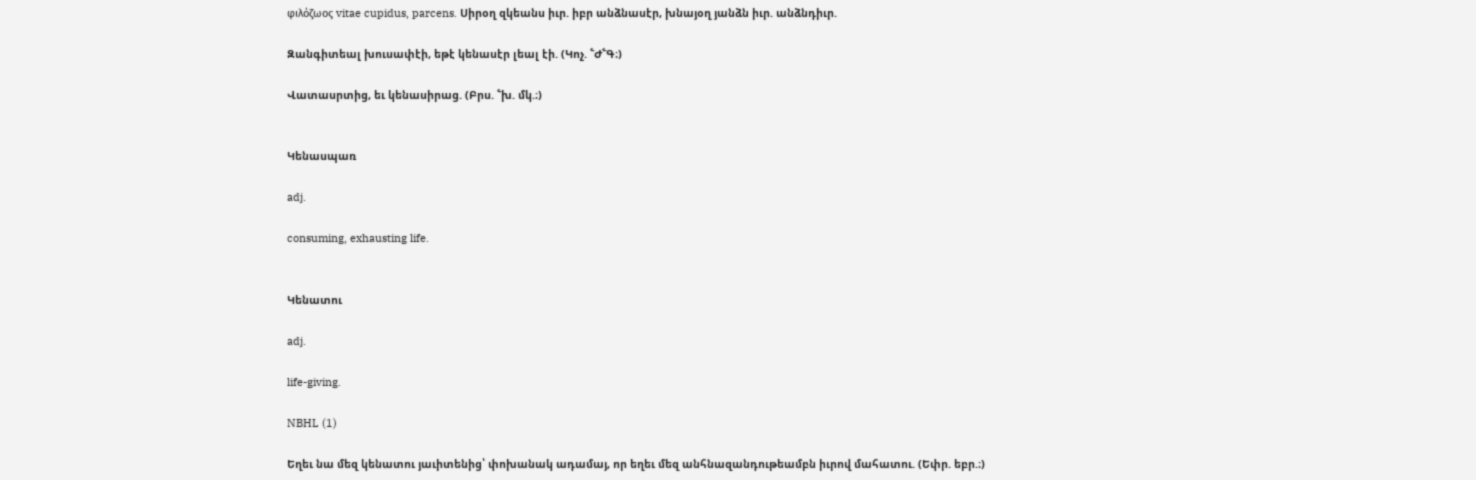φιλόζωος vitae cupidus, parcens. Սիրօղ զկեանս իւր. իբր անձնասէր, խնայօղ յանձն իւր. անձնդիւր.

Զանգիտեալ խուսափէի, եթէ կենասէր լեալ էի. (Կոչ. ՟Ժ՟Գ։)

Վատասրտից, եւ կենասիրաց. (Բրս. ՟խ. մկ.։)


Կենասպառ

adj.

consuming, exhausting life.


Կենատու

adj.

life-giving.

NBHL (1)

Եղեւ նա մեզ կենատու յաւիտենից՝ փոխանակ ադամայ, որ եղեւ մեզ անհնազանդութեամբն իւրով մահատու. (Եփր. եբր.։)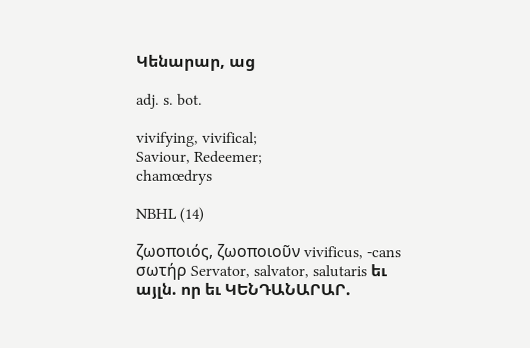Կենարար, աց

adj. s. bot.

vivifying, vivifical;
Saviour, Redeemer;
chamœdrys

NBHL (14)

ζωοποιός, ζωοποιοῦν vivificus, -cans σωτήρ Servator, salvator, salutaris եւ այլն. որ եւ ԿԵՆԴԱՆԱՐԱՐ.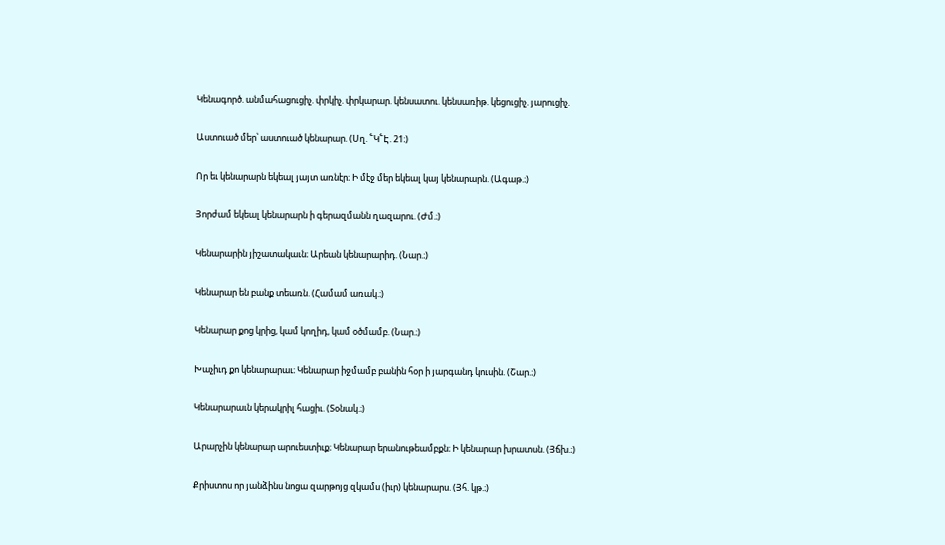Կենագործ. անմահացուցիչ. փրկիչ. փրկարար. կենսատու. կենսառիթ. կեցուցիչ. յարուցիչ.

Աստուած մեր՝ աստուած կենարար. (Սղ. ՟Կ՟Է. 21։)

Որ եւ կենարարն եկեալ յայտ առնէր։ Ի մէջ մեր եկեալ կայ կենարարն. (Ագաթ.։)

Յորժամ եկեալ կենարարն ի գերազմանն ղազարու. (Ժմ.։)

Կենարարին յիշատակաւն։ Արեան կենարարիդ. (Նար.։)

Կենարար են բանք տեառն. (Համամ առակ.։)

Կենարար քոց կրից, կամ կողիդ, կամ օծմամբ. (Նար.։)

Խաչիւդ քո կենարարաւ։ Կենարար իջմամբ բանին հօր ի յարգանդ կուսին. (Շար.։)

Կենարարաւն կերակրիլ հացիւ. (Տօնակ.։)

Արարչին կենարար արուեստիւք։ Կենարար երանութեամբքն։ Ի կենարար խրատսն. (Յճխ.։)

Քրիստոս որ յանձինս նոցա զարթոյց զկամս (իւր) կենարարս. (Յհ. կթ.։)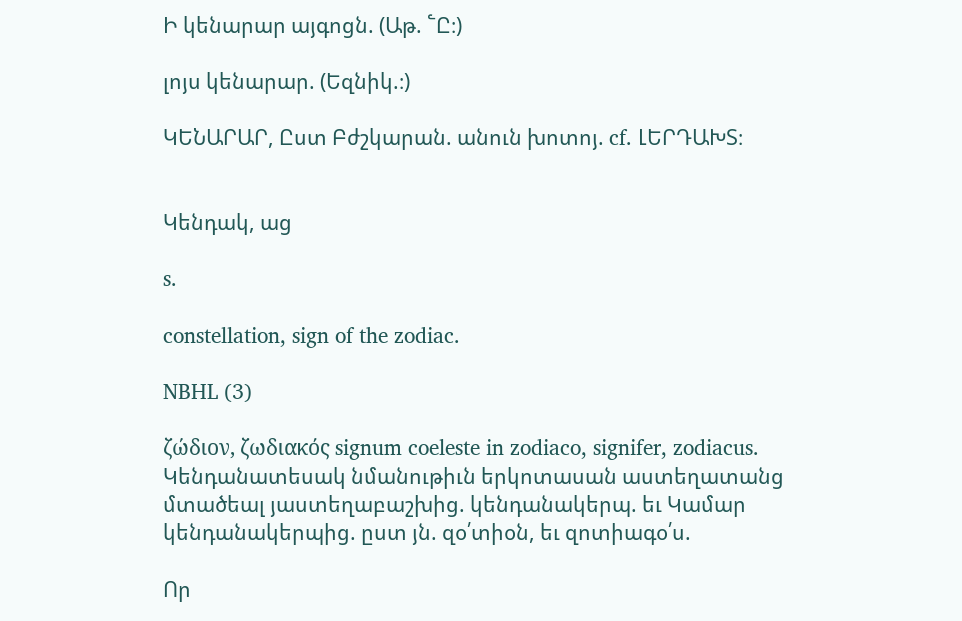Ի կենարար այգոցն. (Աթ. ՟Ը։)

լոյս կենարար. (Եզնիկ.։)

ԿԵՆԱՐԱՐ, Ըստ Բժշկարան. անուն խոտոյ. cf. ԼԵՐԴԱԽՏ։


Կենդակ, աց

s.

constellation, sign of the zodiac.

NBHL (3)

ζώδιον, ζωδιακός signum coeleste in zodiaco, signifer, zodiacus. Կենդանատեսակ նմանութիւն երկոտասան աստեղատանց մտածեալ յաստեղաբաշխից. կենդանակերպ. եւ Կամար կենդանակերպից. ըստ յն. զօ՛տիօն, եւ զոտիագօ՛ս.

Որ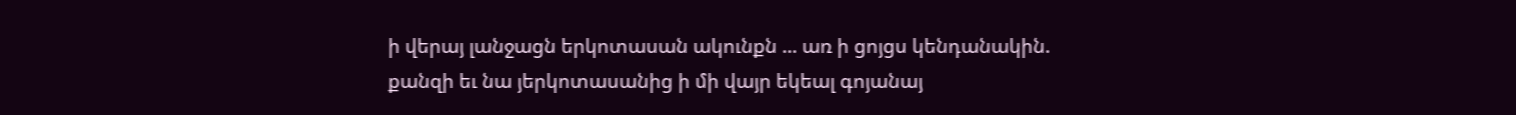ի վերայ լանջացն երկոտասան ակունքն ... առ ի ցոյցս կենդանակին. քանզի եւ նա յերկոտասանից ի մի վայր եկեալ գոյանայ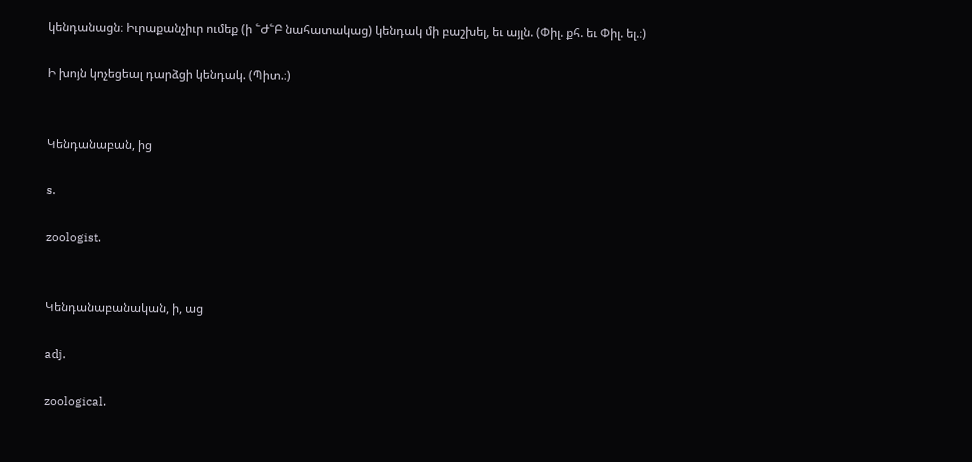կենդանացն։ Իւրաքանչիւր ումեք (ի ՟Ժ՟Բ նահատակաց) կենդակ մի բաշխել, եւ այլն. (Փիլ. քհ. եւ Փիլ. ել.։)

Ի խոյն կոչեցեալ դարձցի կենդակ. (Պիտ.։)


Կենդանաբան, ից

s.

zoologist.


Կենդանաբանական, ի, աց

adj.

zoological.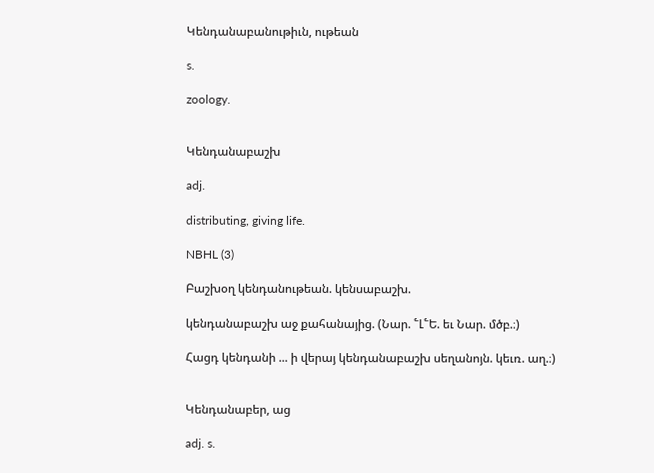Կենդանաբանութիւն, ութեան

s.

zoology.


Կենդանաբաշխ

adj.

distributing, giving life.

NBHL (3)

Բաշխօղ կենդանութեան. կենսաբաշխ.

կենդանաբաշխ աջ քահանայից. (Նար. ՟Լ՟Ե. եւ Նար. մծբ.։)

Հացդ կենդանի ... ի վերայ կենդանաբաշխ սեղանոյն. կեւռ. աղ.։)


Կենդանաբեր, աց

adj. s.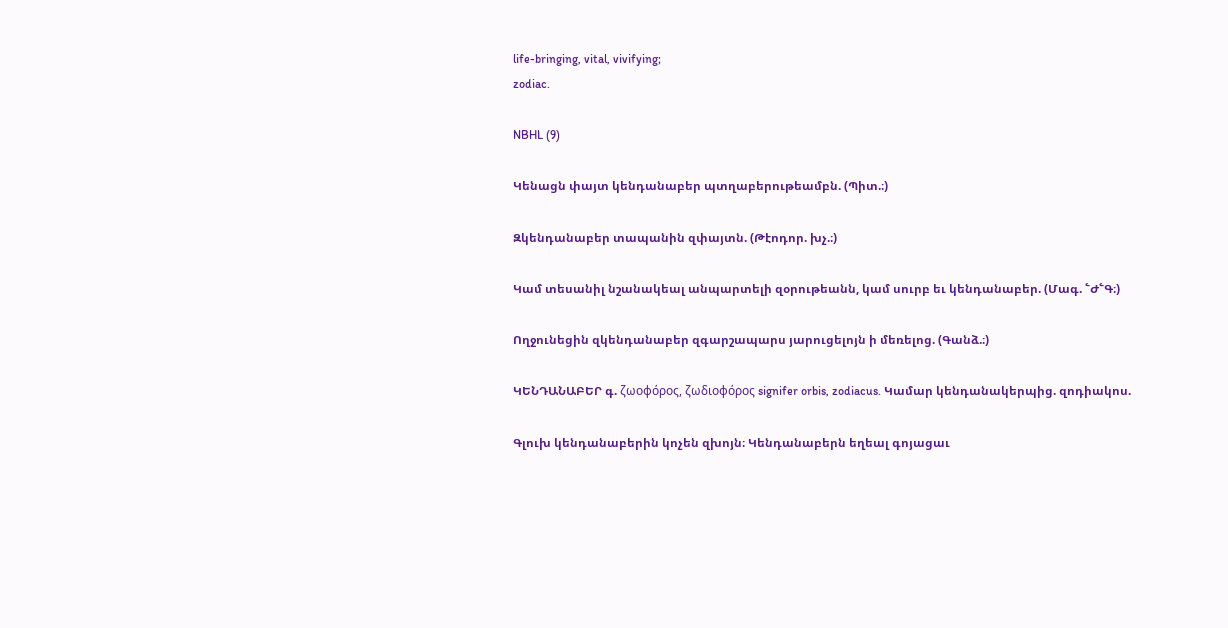life-bringing, vital, vivifying;
zodiac.

NBHL (9)

Կենացն փայտ կենդանաբեր պտղաբերութեամբն. (Պիտ.։)

Զկենդանաբեր տապանին զփայտն. (Թէոդոր. խչ.։)

Կամ տեսանիլ նշանակեալ անպարտելի զօրութեանն, կամ սուրբ եւ կենդանաբեր. (Մագ. ՟Ժ՟Գ։)

Ողջունեցին զկենդանաբեր զգարշապարս յարուցելոյն ի մեռելոց. (Գանձ.։)

ԿԵՆԴԱՆԱԲԵՐ գ. ζωοφόρος, ζωδιοφόρος signifer orbis, zodiacus. Կամար կենդանակերպից. զոդիակոս.

Գլուխ կենդանաբերին կոչեն զխոյն։ Կենդանաբերն եղեալ գոյացաւ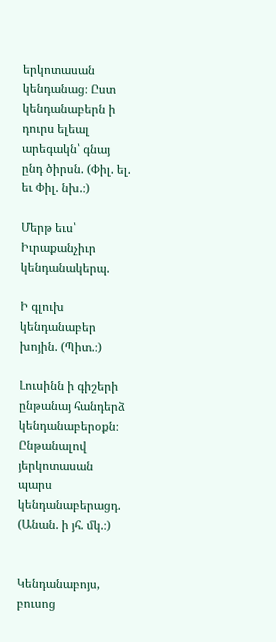երկոտասան կենդանաց։ Ըստ կենդանաբերն ի դուրս ելեալ արեգակն՝ գնայ ընդ ծիրսն. (Փիլ. ել. եւ Փիլ. նխ.։)

Մերթ եւս՝ Իւրաքանչիւր կենդանակերպ.

Ի գլուխ կենդանաբեր խոյին. (Պիտ.։)

Լուսինն ի գիշերի ընթանայ հանդերձ կենդանաբերօքն։ Ընթանալով յերկոտասան պարս կենդանաբերացդ. (Անան. ի յհ. մկ.։)


Կենդանաբոյս, բուսոց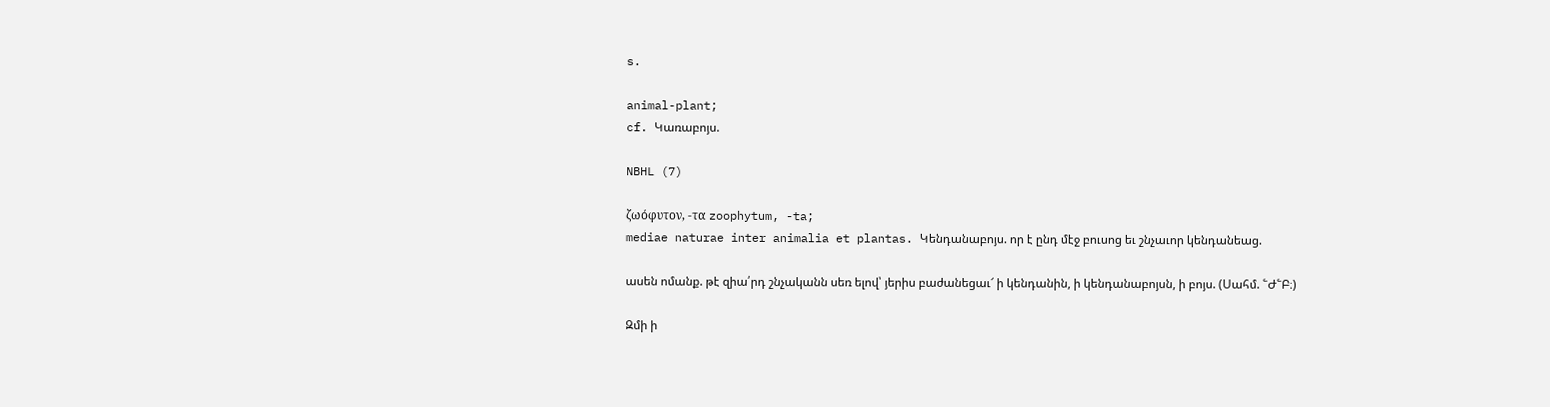s.

animal-plant;
cf. Կառաբոյս.

NBHL (7)

ζωόφυτον, -τα zoophytum, -ta;
mediae naturae inter animalia et plantas. Կենդանաբոյս. որ է ընդ մէջ բուսոց եւ շնչաւոր կենդանեաց.

ասեն ոմանք. թէ զիա՛րդ շնչականն սեռ ելով՝ յերիս բաժանեցաւ՜ ի կենդանին, ի կենդանաբոյսն, ի բոյս. (Սահմ. ՟Ժ՟Բ։)

Զմի ի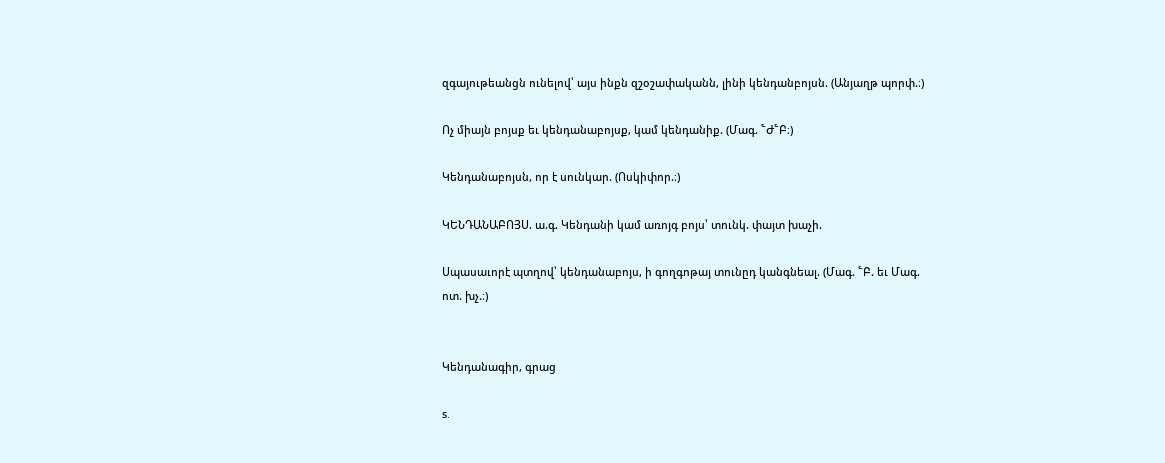զգայութեանցն ունելով՝ այս ինքն զշօշափականն, լինի կենդանբոյսն. (Անյաղթ պորփ.։)

Ոչ միայն բոյսք եւ կենդանաբոյսք, կամ կենդանիք. (Մագ. ՟Ժ՟Բ։)

Կենդանաբոյսն, որ է սունկար. (Ոսկիփոր.։)

ԿԵՆԴԱՆԱԲՈՅՍ. ա.գ. Կենդանի կամ առոյգ բոյս՝ տունկ. փայտ խաչի.

Սպասաւորէ պտղով՝ կենդանաբոյս, ի գողգոթայ տունըդ կանգնեալ. (Մագ. ՟Բ. եւ Մագ. ոտ. խչ.։)


Կենդանագիր, գրաց

s.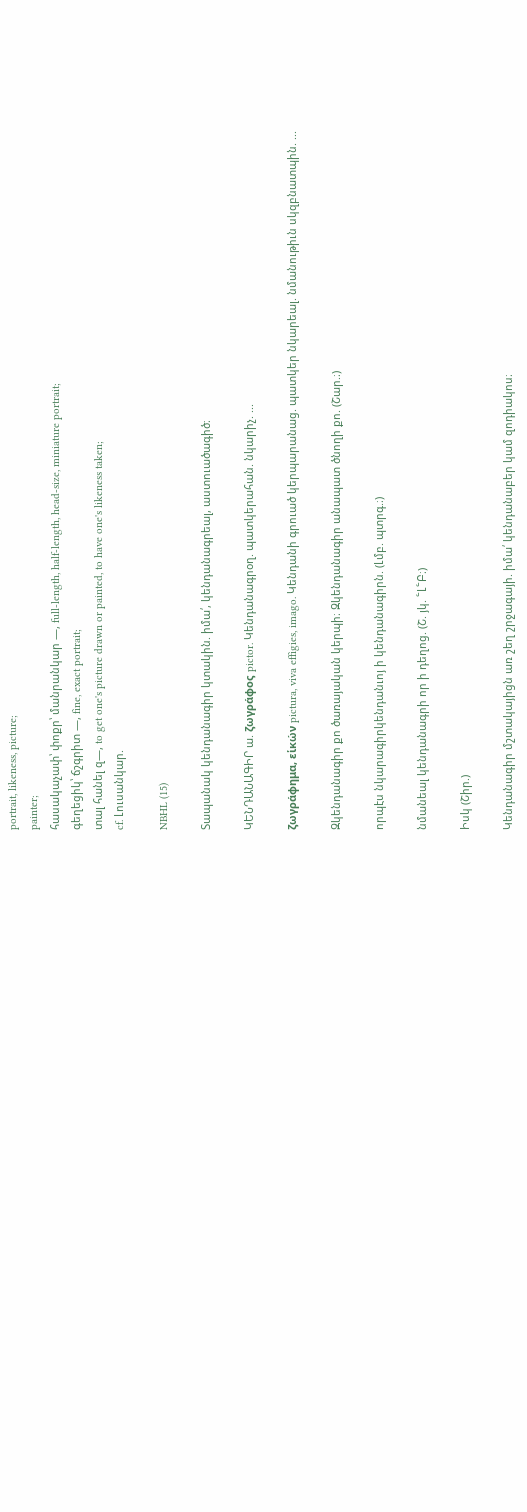portrait, likeness, picture;
painter;
հասակաչափ՝ փոքր՝ մանրանկար —, full-length, half-length, head-size, miniature portrait;
գեղեցիկ՝ ճշգրիտ —, fine, exact portrait;
տալ հանել զ—, to get one's picture drawn or painted, to have one's likeness taken;
cf. Լուսանկար.

NBHL (15)

Տապանակ կենդանագիր կտակին. իմա՛, կենդանագրեալ, աստուածագիծ։

ԿԵՆԴԱՆԱԳԻՐ ա. ζωγράφος pictor. Կենդանագրօղ. պատկերահան. նկարիչ. ...

ζωγράφημα, εἱκών pictura, viva effigies, imago. Կենդանի գրուած կերպարանաց. պատկեր նկարեալ. նմանութիւն սկզբնատպին. ...

Զկենդանագիր քո ծառայական կերպի։ Զկենդանագիր անապատ ծնողի քո. (Շար.։)

որպէս նկարագիրկենդանւոյ ի կենդանագիրն. (Լմբ. պտրգ.։)

նմանեալ կենդանագրի որ ի դեղոց. (Շ. յկ. ՟Լ՟Բ։)

Իսկ (Շիր.)

Կենդանագիր մշտակայիցն առ շեղ շրջագայի. իմա՛ կենդանաբեր կամ զոդիակոս։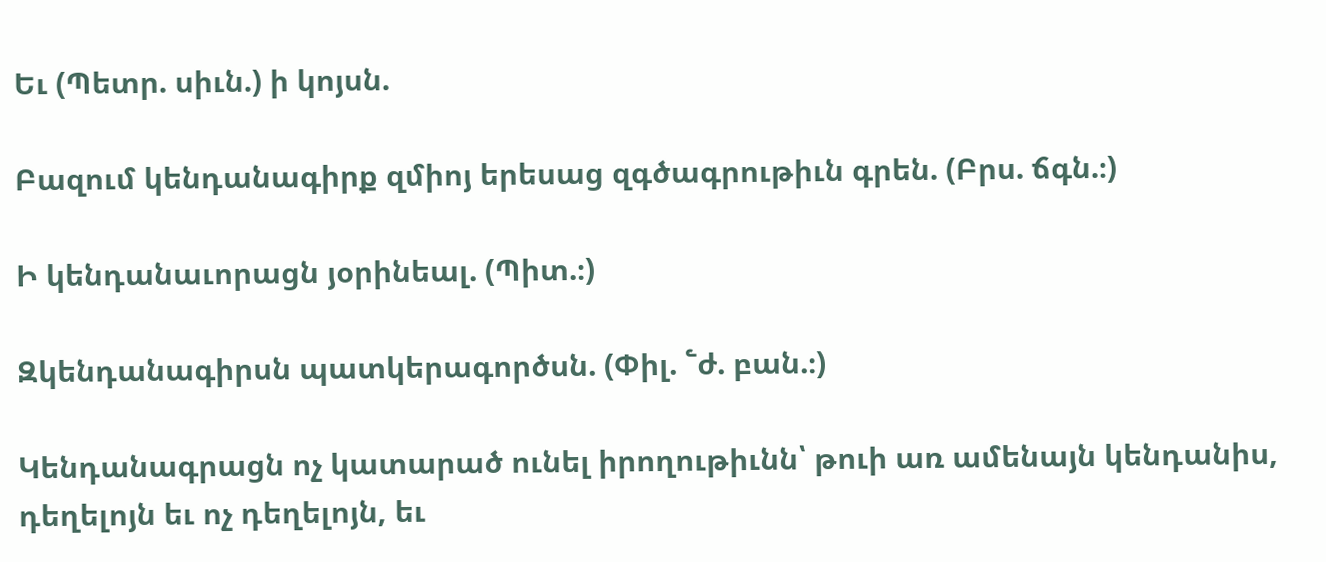Եւ (Պետր. սիւն.) ի կոյսն.

Բազում կենդանագիրք զմիոյ երեսաց զգծագրութիւն գրեն. (Բրս. ճգն.։)

Ի կենդանաւորացն յօրինեալ. (Պիտ.։)

Զկենդանագիրսն պատկերագործսն. (Փիլ. ՟ժ. բան.։)

Կենդանագրացն ոչ կատարած ունել իրողութիւնն՝ թուի առ ամենայն կենդանիս, դեղելոյն եւ ոչ դեղելոյն, եւ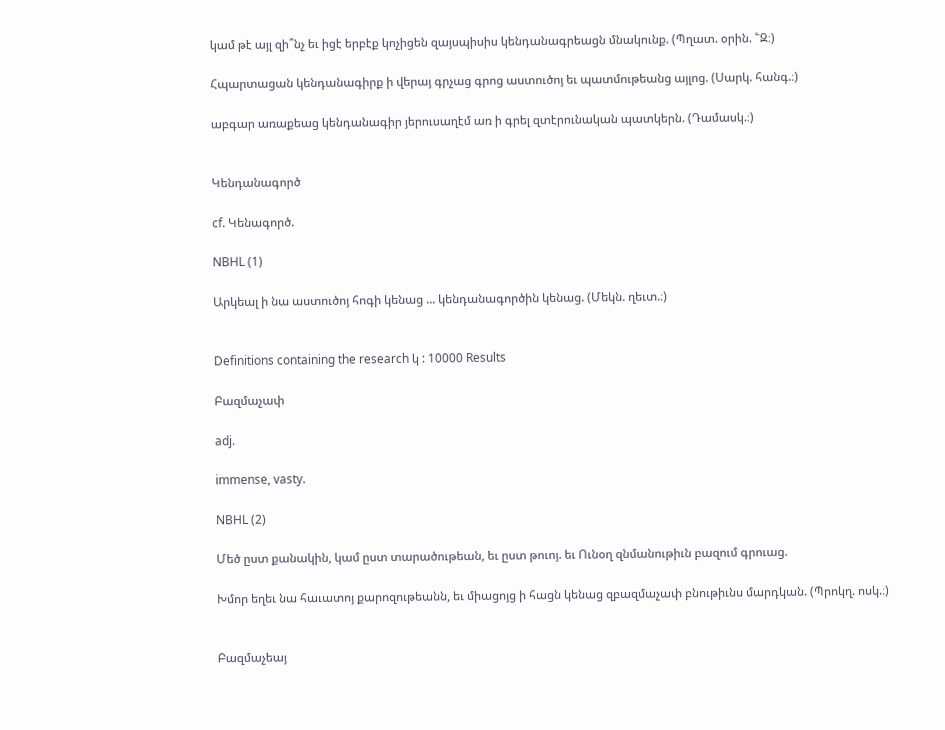կամ թէ այլ զի՞նչ եւ իցէ երբէք կոչիցեն զայսպիսիս կենդանագրեացն մնակունք. (Պղատ. օրին. ՟Զ։)

Հպարտացան կենդանագիրք ի վերայ գրչաց գրոց աստուծոյ եւ պատմութեանց այլոց. (Սարկ. հանգ.։)

աբգար առաքեաց կենդանագիր յերուսաղէմ առ ի գրել զտէրունական պատկերն. (Դամասկ.։)


Կենդանագործ

cf. Կենագործ.

NBHL (1)

Արկեալ ի նա աստուծոյ հոգի կենաց ... կենդանագործին կենաց. (Մեկն. ղեւտ.։)


Definitions containing the research կ : 10000 Results

Բազմաչափ

adj.

immense, vasty.

NBHL (2)

Մեծ ըստ քանակին, կամ ըստ տարածութեան, եւ ըստ թուոյ. եւ Ունօղ զնմանութիւն բազում գրուաց.

Խմոր եղեւ նա հաւատոյ քարոզութեանն, եւ միացոյց ի հացն կենաց զբազմաչափ բնութիւնս մարդկան. (Պրոկղ. ոսկ.։)


Բազմաչեայ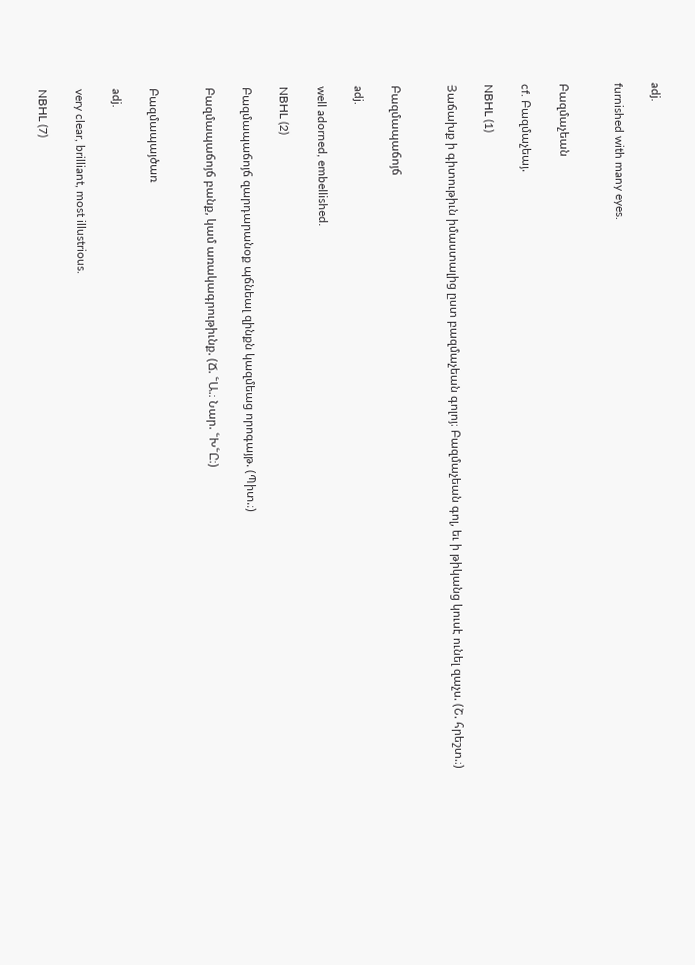adj.

furnished with many eyes.


Բազմաչեան

cf. Բազմաչեայ.

NBHL (1)

Յաճախք ի գիտութիւն իմաստալից ըստ բազմաչեան գոլոյ։ Բազմաչեան գոլ, եւ ի թիկանց կուսէ ունել զաչս. (Շ. հրեշտ.։)


Բազմապաճոյճ

adj.

well adorned, embellished.

NBHL (2)

Բազմապաճոյճ զարդարանօք պճնեալ զինքն կազմեաց որոգայթ. (Պիտ.։)

Բազմապաճոյճ բանք, կամ առակագրութիւնք. (Ճ. ՟Ա.։ Նար. ՟Խ՟Ը։)


Բազմապայծառ

adj.

very clear, brilliant, most illustrious.

NBHL (7)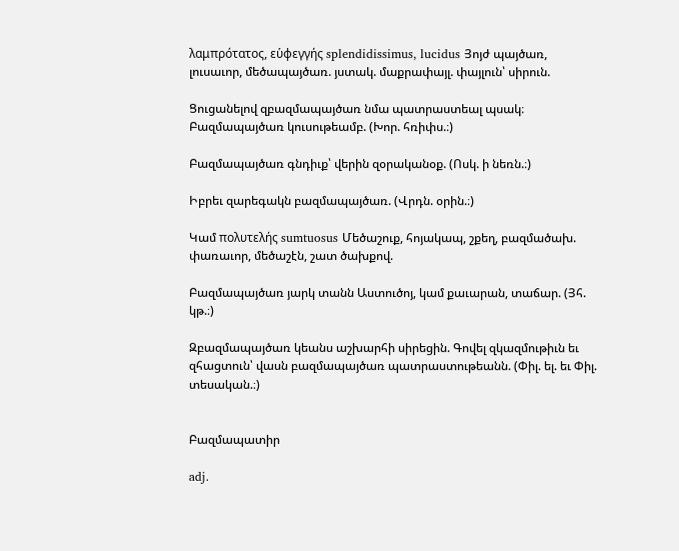λαμπρότατος, εὑφεγγής splendidissimus, lucidus Յոյժ պայծառ, լուսաւոր, մեծապայծառ. յստակ. մաքրափայլ. փայլուն՝ սիրուն.

Ցուցանելով զբազմապայծառ նմա պատրաստեալ պսակ։ Բազմապայծառ կուսութեամբ. (Խոր. հռիփս.։)

Բազմապայծառ գնդիւք՝ վերին զօրականօք. (Ոսկ. ի նեռն.։)

Իբրեւ զարեգակն բազմապայծառ. (Վրդն. օրին.։)

Կամ πολυτελής sumtuosus Մեծաշուք, հոյակապ, շքեղ, բազմածախ. փառաւոր, մեծաշէն, շատ ծախքով.

Բազմապայծառ յարկ տանն Աստուծոյ, կամ քաւարան, տաճար. (Յհ. կթ.։)

Զբազմապայծառ կեանս աշխարհի սիրեցին. Գովել զկազմութիւն եւ զհացտուն՝ վասն բազմապայծառ պատրաստութեանն. (Փիլ. ել. եւ Փիլ. տեսական.։)


Բազմապատիր

adj.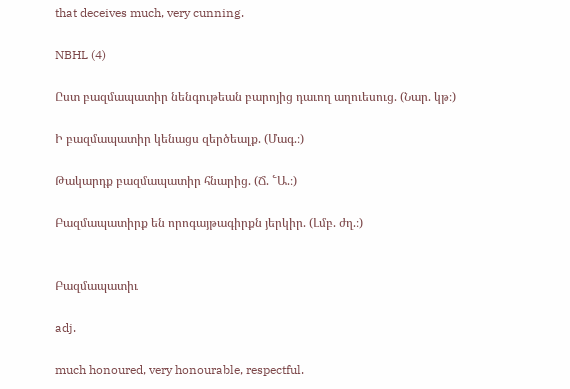that deceives much, very cunning.

NBHL (4)

Ըստ բազմապատիր նենգութեան բարոյից դաւող աղուեսուց. (Նար. կթ։)

Ի բազմապատիր կենացս զերծեալք. (Մագ.։)

Թակարդք բազմապատիր հնարից. (Ճ. ՟Ա.։)

Բազմապատիրք են որոգայթագիրքն յերկիր. (Լմբ. ժղ.։)


Բազմապատիւ

adj.

much honoured, very honourable, respectful.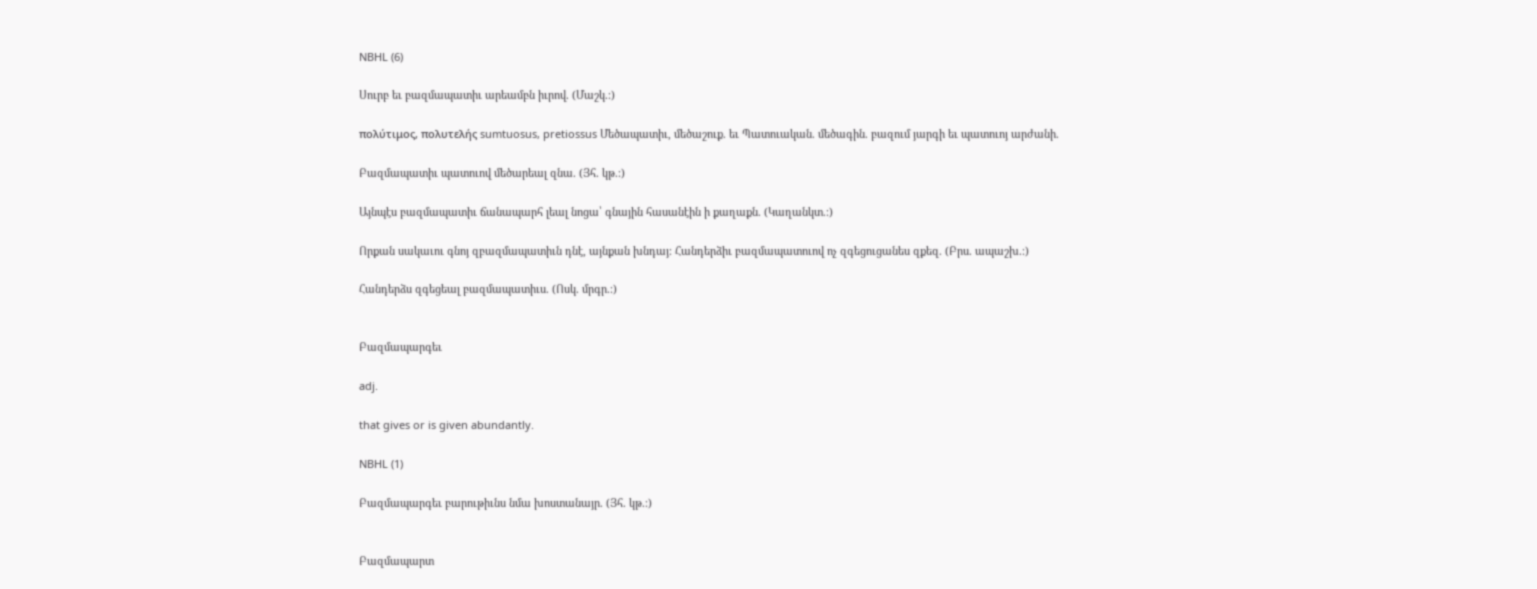NBHL (6)

Սուրբ եւ բազմապատիւ արեամբն իւրով. (Մաշկ.։)

πολύτιμος, πολυτελής sumtuosus, pretiossus Մեծապատիւ, մեծաշուք. եւ Պատուական. մեծագին. բազում յարգի եւ պատուոյ արժանի.

Բազմապատիւ պատուով մեծարեալ զնա. (Յհ. կթ.։)

Այնպէս բազմապատիւ ճանապարհ լեալ նոցա՝ գնային հասանէին ի քաղաքն. (Կաղանկտ.։)

Որքան սակաւու գնոյ զբազմապատիւն դնէ, այնքան խնդայ։ Հանդերձիւ բազմապատուով ոչ զգեցուցանես զքեզ. (Բրս. ապաշխ.։)

Հանդերձս զգեցեալ բազմապատիւս. (Ոսկ. մրգր.։)


Բազմապարգեւ

adj.

that gives or is given abundantly.

NBHL (1)

Բազմապարգեւ բարութիւնս նմա խոստանայր. (Յհ. կթ.։)


Բազմապարտ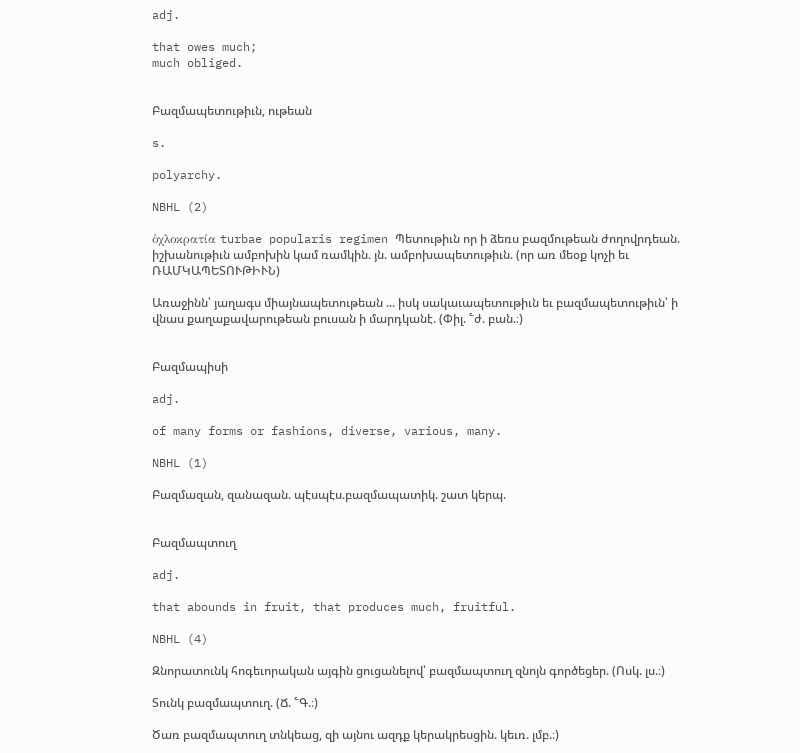adj.

that owes much;
much obliged.


Բազմապետութիւն, ութեան

s.

polyarchy.

NBHL (2)

ὁχλοκρατία turbae popularis regimen Պետութիւն որ ի ձեռս բազմութեան ժողովրդեան. իշխանութիւն ամբոխին կամ ռամկին. յն. ամբոխապետութիւն. (որ առ մեօք կոչի եւ ՌԱՄԿԱՊԵՏՈՒԹԻՒՆ)

Առաջինն՝ յաղագս միայնապետութեան ... իսկ սակաւապետութիւն եւ բազմապետութիւն՝ ի վնաս քաղաքավարութեան բուսան ի մարդկանէ. (Փիլ. ՟ժ. բան.։)


Բազմապիսի

adj.

of many forms or fashions, diverse, various, many.

NBHL (1)

Բազմազան, զանազան. պէսպէս.բազմապատիկ. շատ կերպ.


Բազմապտուղ

adj.

that abounds in fruit, that produces much, fruitful.

NBHL (4)

Զնորատունկ հոգեւորական այգին ցուցանելով՝ բազմապտուղ զնոյն գործեցեր. (Ոսկ. լս.։)

Տունկ բազմապտուղ. (Ճ. ՟Գ.։)

Ծառ բազմապտուղ տնկեաց, զի այնու ազդք կերակրեսցին. կեւռ. լմբ.։)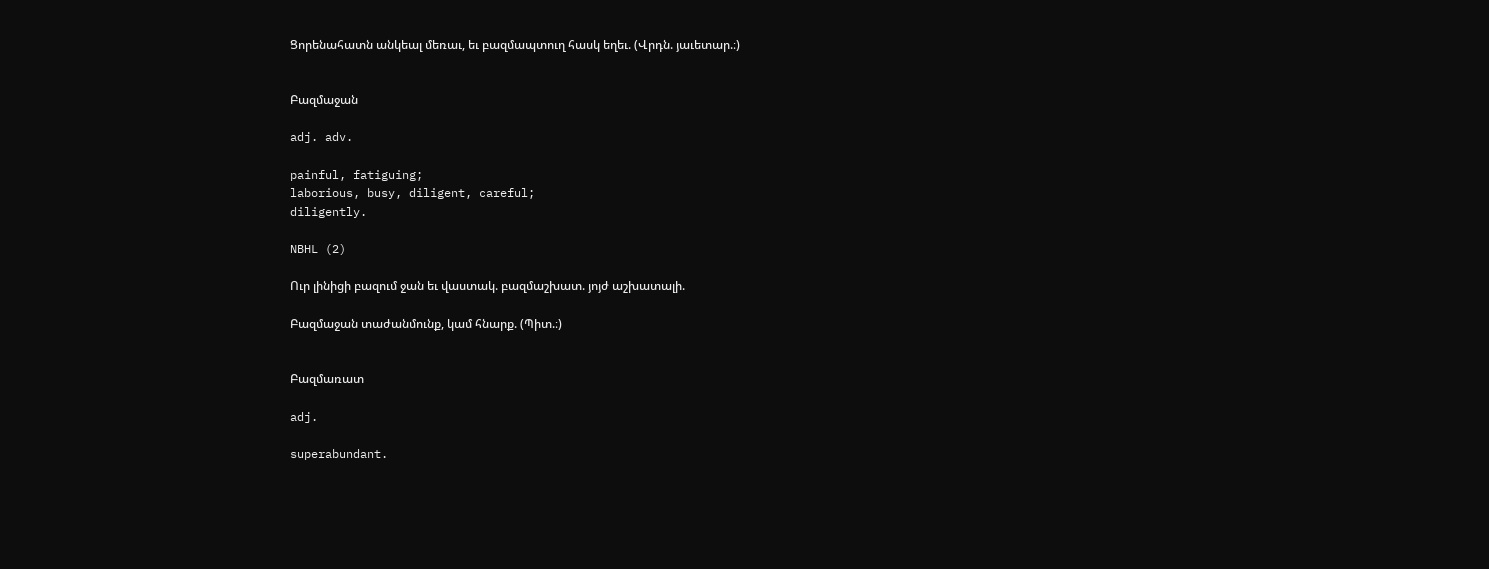Ցորենահատն անկեալ մեռաւ, եւ բազմապտուղ հասկ եղեւ. (Վրդն. յաւետար.։)


Բազմաջան

adj. adv.

painful, fatiguing;
laborious, busy, diligent, careful;
diligently.

NBHL (2)

Ուր լինիցի բազում ջան եւ վաստակ. բազմաշխատ. յոյժ աշխատալի.

Բազմաջան տաժանմունք, կամ հնարք. (Պիտ.։)


Բազմառատ

adj.

superabundant.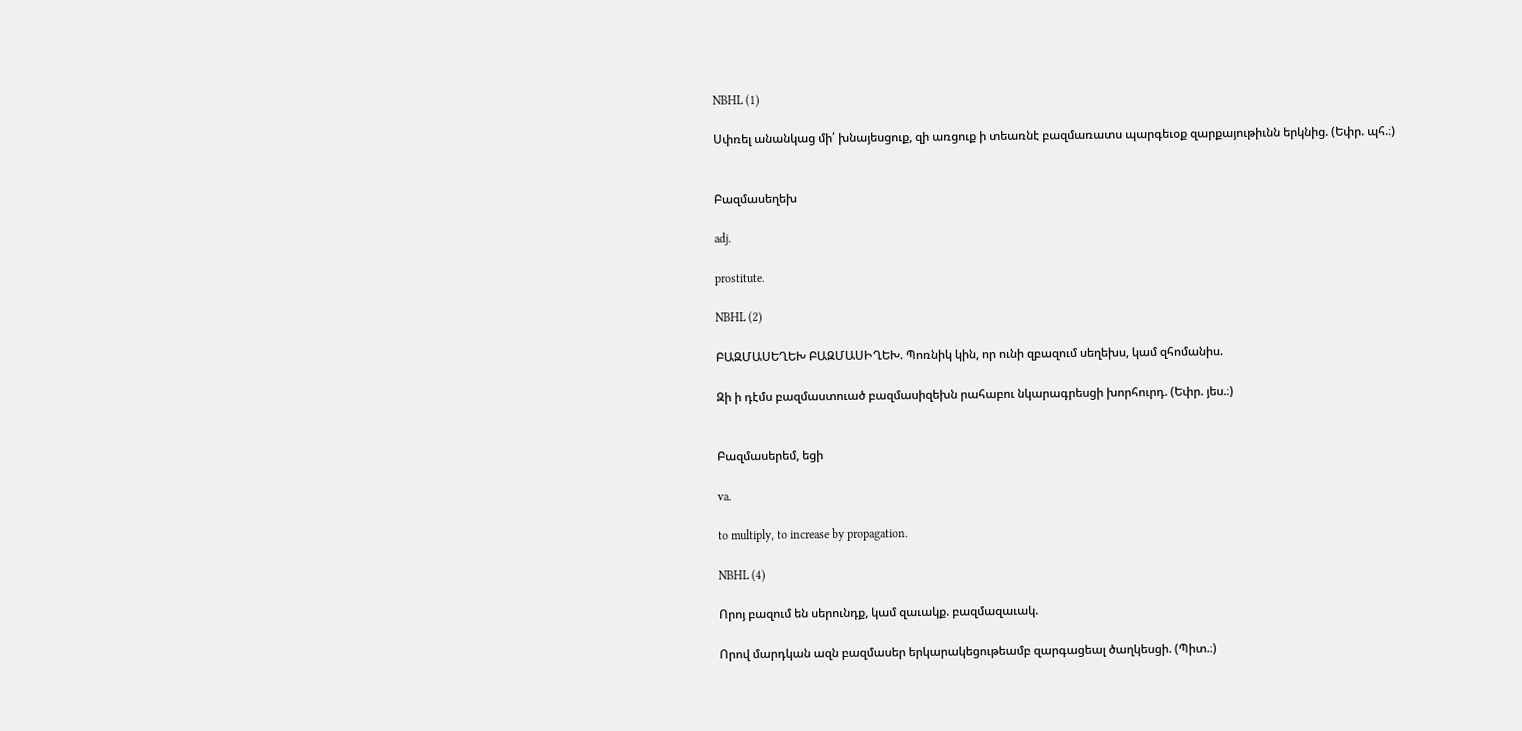NBHL (1)

Սփռել անանկաց մի՛ խնայեսցուք, զի առցուք ի տեառնէ բազմառատս պարգեւօք զարքայութիւնն երկնից. (Եփր. պհ.։)


Բազմասեղեխ

adj.

prostitute.

NBHL (2)

ԲԱԶՄԱՍԵՂԵԽ ԲԱԶՄԱՍԻՂԵԽ. Պոռնիկ կին, որ ունի զբազում սեղեխս, կամ զհոմանիս.

Զի ի դէմս բազմաստուած բազմասիզեխն րահաբու նկարագրեսցի խորհուրդ. (Եփր. յես.։)


Բազմասերեմ, եցի

va.

to multiply, to increase by propagation.

NBHL (4)

Որոյ բազում են սերունդք, կամ զաւակք. բազմազաւակ.

Որով մարդկան ազն բազմասեր երկարակեցութեամբ զարգացեալ ծաղկեսցի. (Պիտ.։)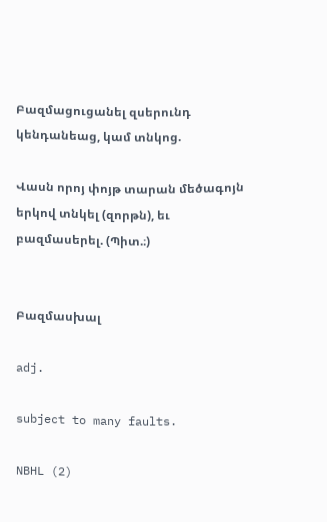Բազմացուցանել զսերունդ կենդանեաց, կամ տնկոց.

Վասն որոյ փոյթ տարան մեծագոյն երկով տնկել (զորթն), եւ բազմասերել. (Պիտ.։)


Բազմասխալ

adj.

subject to many faults.

NBHL (2)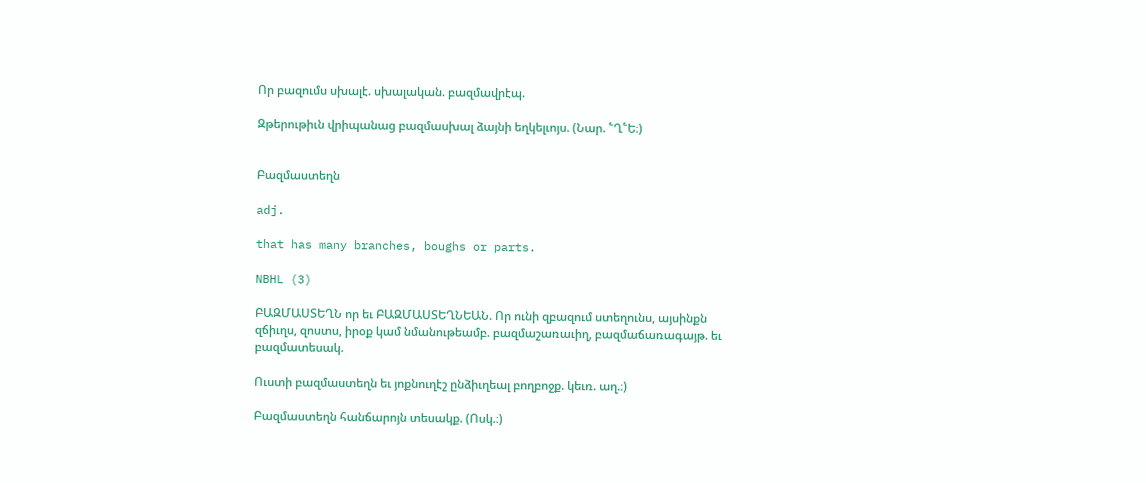Որ բազումս սխալէ. սխալական. բազմավրէպ.

Զթերութիւն վրիպանաց բազմասխալ ձայնի եղկելւոյս. (Նար. ՟Ղ՟Ե։)


Բազմաստեղն

adj.

that has many branches, boughs or parts.

NBHL (3)

ԲԱԶՄԱՍՏԵՂՆ որ եւ ԲԱԶՄԱՍՏԵՂՆԵԱՆ. Որ ունի զբազում ստեղունս, այսինքն զճիւղս, զոստս, իրօք կամ նմանութեամբ. բազմաշառաւիղ, բազմաճառագայթ. եւ բազմատեսակ.

Ուստի բազմաստեղն եւ յոքնուղէշ ընձիւղեալ բողբոջք. կեւռ. աղ.։)

Բազմաստեղն հանճարոյն տեսակք. (Ոսկ.։)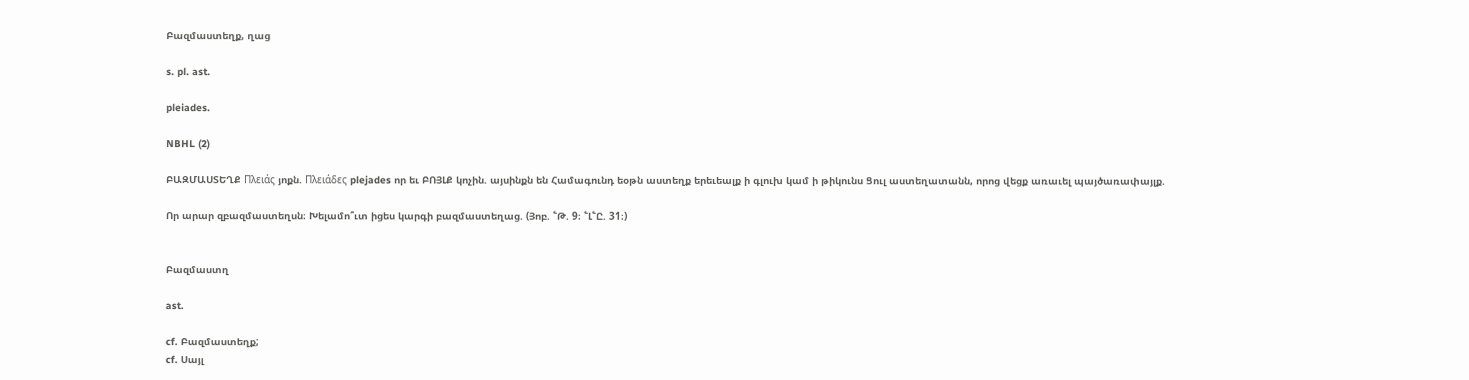Բազմաստեղք, ղաց

s. pl. ast.

pleiades.

NBHL (2)

ԲԱԶՄԱՍՏԵՂՔ Πλειάς յոքն. Πλειάδες plejades որ եւ ԲՈՅԼՔ կոչին. այսինքն են Համագունդ եօթն աստեղք երեւեալք ի գլուխ կամ ի թիկունս Ցուլ աստեղատանն, որոց վեցք առաւել պայծառափայլք.

Որ արար զբազմաստեղսն։ Խելամո՞ւտ իցես կարգի բազմաստեղաց. (Յոբ. ՟Թ. 9։ ՟Լ՟Ը. 31։)


Բազմաստղ

ast.

cf. Բազմաստեղք;
cf. Սայլ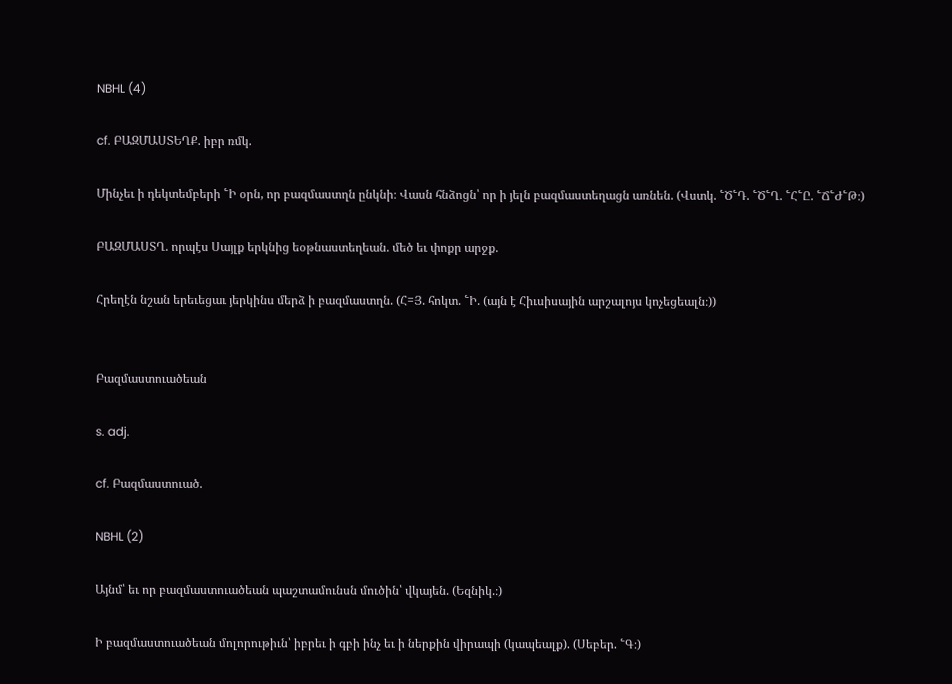NBHL (4)

cf. ԲԱԶՄԱՍՏԵՂՔ. իբր ռմկ.

Մինչեւ ի դեկտեմբերի ՟Ի օրն, որ բազմաստղն ընկնի։ Վասն հնձոցն՝ որ ի յելն բազմաստեղացն առնեն. (Վստկ. ՟Ծ՟Դ. ՟Ծ՟Ղ. ՟Հ՟Ը. ՟Ճ՟Ժ՟Թ։)

ԲԱԶՄԱՍՏՂ. որպէս Սայլք երկնից եօթնաստեղեան. մեծ եւ փոքր արջք.

Հրեղէն նշան երեւեցաւ յերկինս մերձ ի բազմաստղն. (Հ=Յ. հոկտ. ՟Ի. (այն է Հիւսիսային արշալոյս կոչեցեալն։))


Բազմաստուածեան

s. adj.

cf. Բազմաստուած.

NBHL (2)

Այնմ՝ եւ որ բազմաստուածեան պաշտամունսն մուծին՝ վկայեն. (Եզնիկ.։)

Ի բազմաստուածեան մոլորութիւն՝ իբրեւ ի գբի ինչ եւ ի ներքին վիրապի (կապեալք). (Սեբեր. ՟Գ։)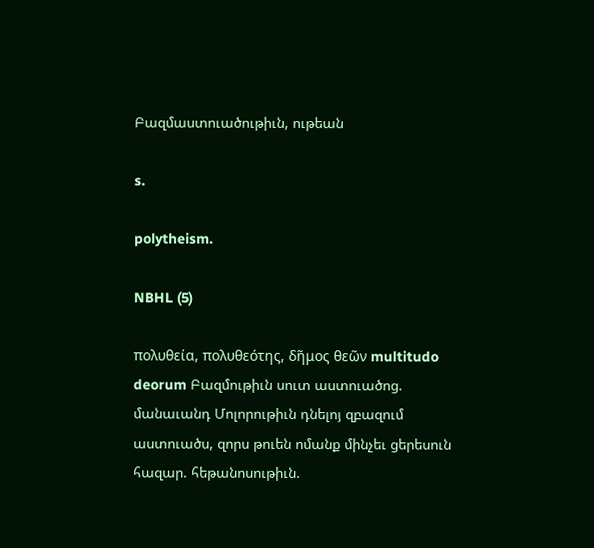Բազմաստուածութիւն, ութեան

s.

polytheism.

NBHL (5)

πολυθεία, πολυθεότης, δῆμος θεῶν multitudo deorum Բազմութիւն սուտ աստուածոց. մանաւանդ Մոլորութիւն դնելոյ զբազում աստուածս, զորս թուեն ոմանք մինչեւ ցերեսուն հազար. հեթանոսութիւն.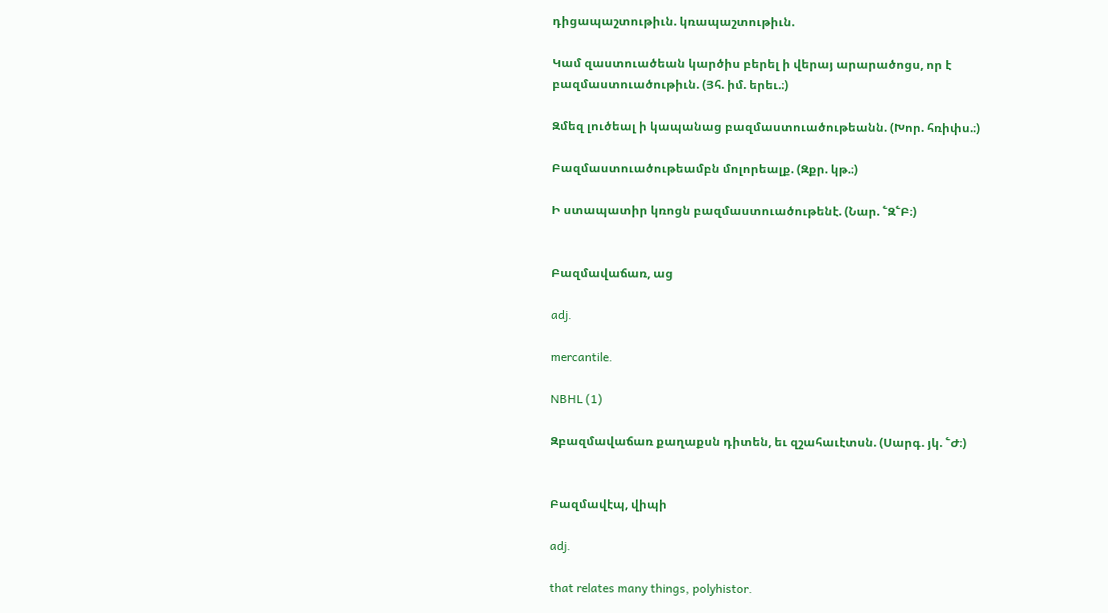դիցապաշտութիւն. կռապաշտութիւն.

Կամ զաստուածեան կարծիս բերել ի վերայ արարածոցս, որ է բազմաստուածութիւն. (Յհ. իմ. երեւ.։)

Զմեզ լուծեալ ի կապանաց բազմաստուածութեանն. (Խոր. հռիփս.։)

Բազմաստուածութեամբն մոլորեալք. (Զքր. կթ.։)

Ի ստապատիր կռոցն բազմաստուածութենէ. (Նար. ՟Զ՟Բ։)


Բազմավաճառ, աց

adj.

mercantile.

NBHL (1)

Զբազմավաճառ քաղաքսն դիտեն, եւ զշահաւէտսն. (Սարգ. յկ. ՟Ժ։)


Բազմավէպ, վիպի

adj.

that relates many things, polyhistor.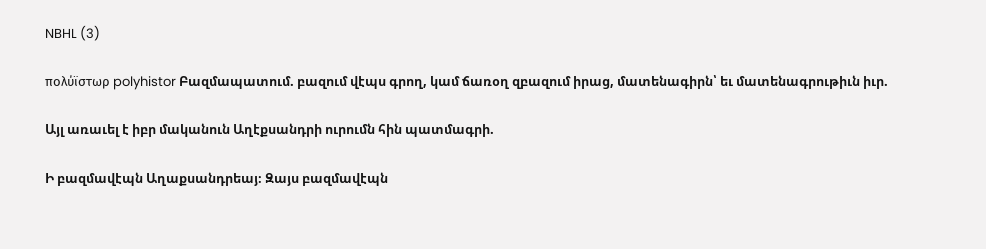NBHL (3)

πολύϊστωρ polyhistor Բազմապատում. բազում վէպս գրող, կամ ճառօղ զբազում իրաց, մատենագիրն՝ եւ մատենագրութիւն իւր.

Այլ առաւել է իբր մականուն Աղէքսանդրի ուրումն հին պատմագրի.

Ի բազմավէպն Աղաքսանդրեայ։ Զայս բազմավէպն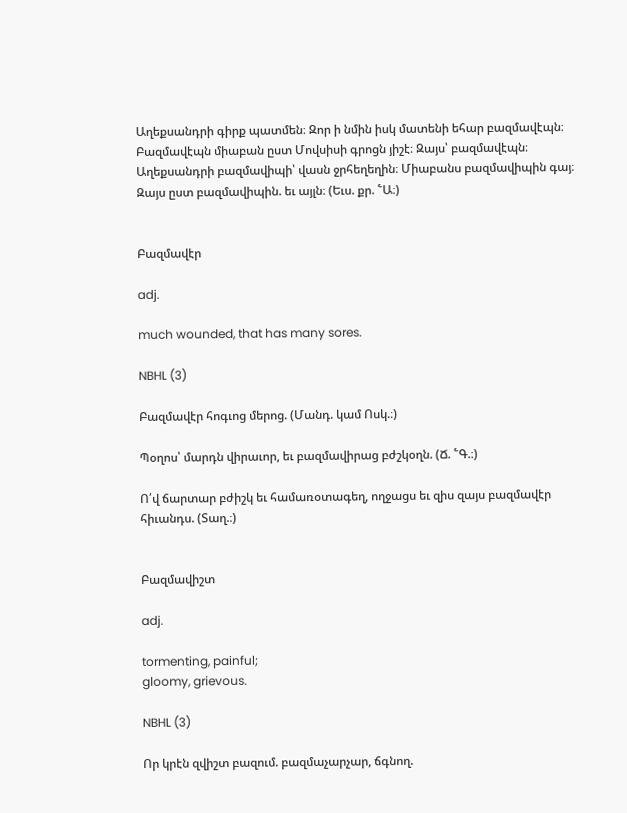Աղեքսանդրի գիրք պատմեն։ Զոր ի նմին իսկ մատենի եհար բազմավէպն։ Բազմավէպն միաբան ըստ Մովսիսի գրոցն յիշէ։ Զայս՝ բազմավէպն։ Աղեքսանդրի բազմավիպի՝ վասն ջրհեղեղին։ Միաբանս բազմավիպին գայ։ Զայս ըստ բազմավիպին. եւ այլն։ (Եւս. քր. ՟Ա։)


Բազմավէր

adj.

much wounded, that has many sores.

NBHL (3)

Բազմավէր հոգւոց մերոց. (Մանդ. կամ Ոսկ.։)

Պօղոս՝ մարդն վիրաւոր, եւ բազմավիրաց բժշկօղն. (Ճ. ՟Գ.։)

Ո՛վ ճարտար բժիշկ եւ համառօտագեղ, ողջացս եւ զիս զայս բազմավէր հիւանդս. (Տաղ.։)


Բազմավիշտ

adj.

tormenting, painful;
gloomy, grievous.

NBHL (3)

Որ կրէն զվիշտ բազում. բազմաչարչար, ճգնող.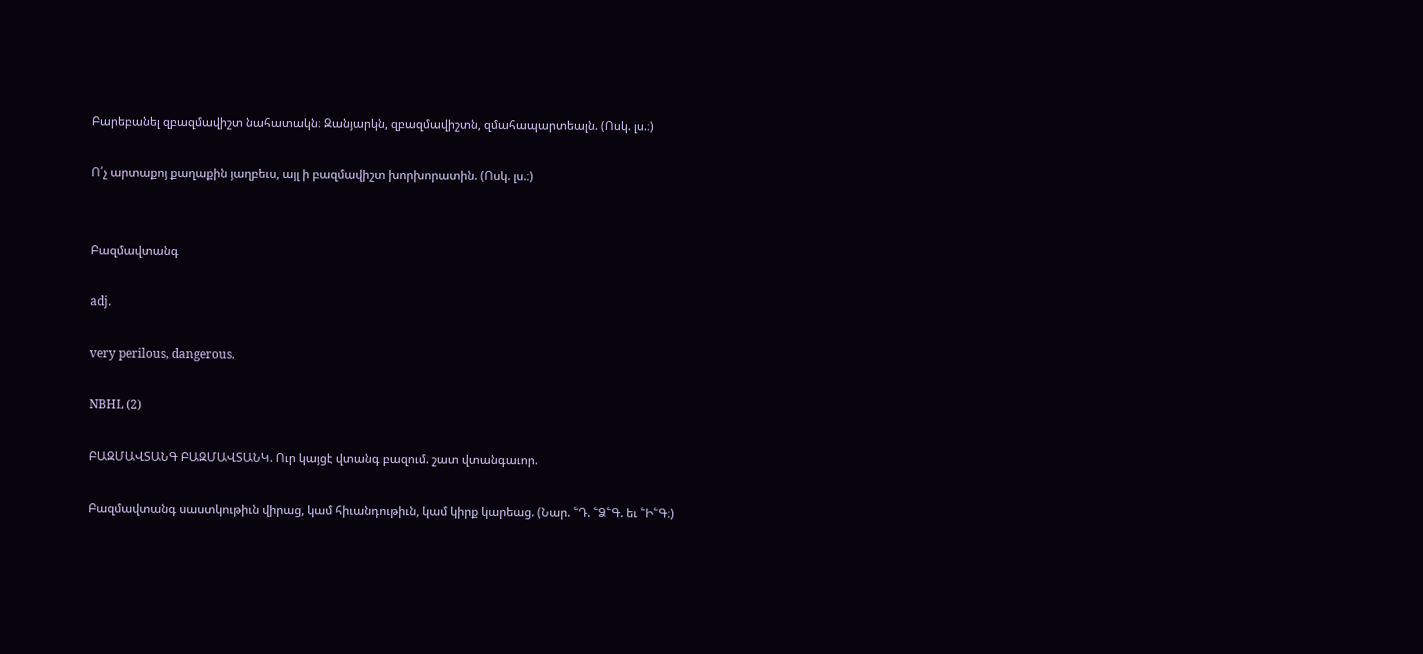Բարեբանել զբազմավիշտ նահատակն։ Զանյարկն, զբազմավիշտն, զմահապարտեալն. (Ոսկ. լս.։)

Ո՛չ արտաքոյ քաղաքին յաղբեւս, այլ ի բազմավիշտ խորխորատին. (Ոսկ. լս.։)


Բազմավտանգ

adj.

very perilous, dangerous.

NBHL (2)

ԲԱԶՄԱՎՏԱՆԳ ԲԱԶՄԱՎՏԱՆԿ. Ուր կայցէ վտանգ բազում. շատ վտանգաւոր.

Բազմավտանգ սաստկութիւն վիրաց, կամ հիւանդութիւն, կամ կիրք կարեաց. (Նար. ՟Դ. ՟Ձ՟Գ. եւ ՟Ի՟Գ։)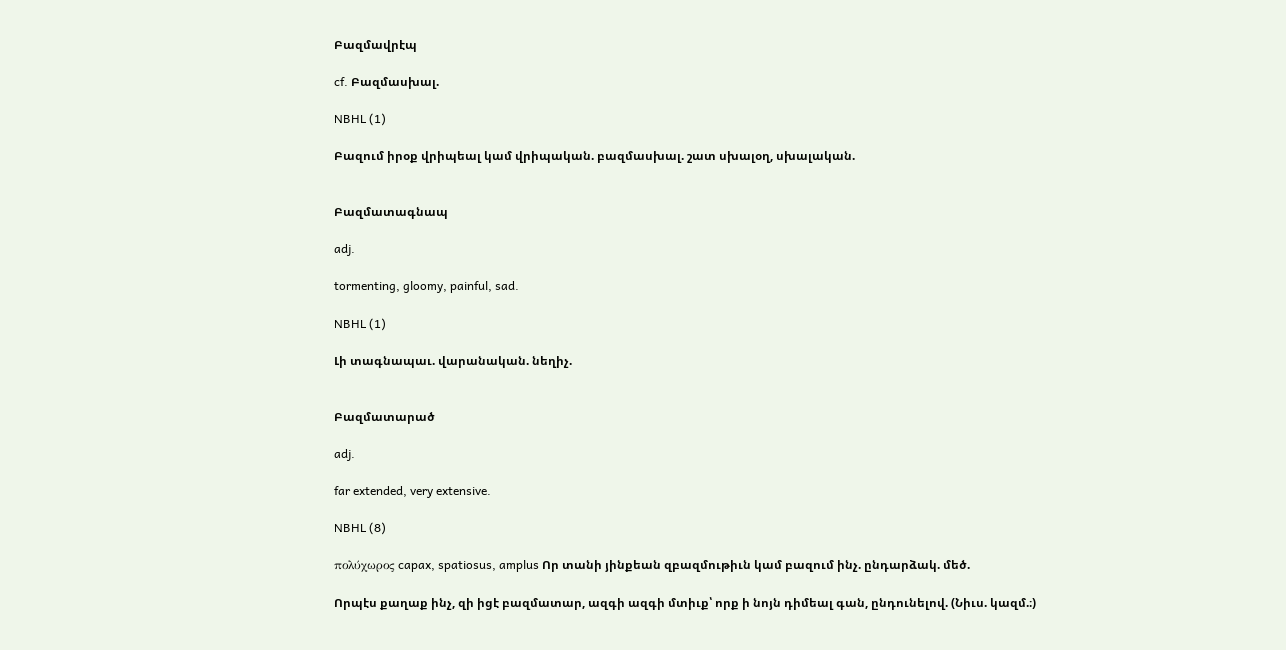Բազմավրէպ

cf. Բազմասխալ.

NBHL (1)

Բազում իրօք վրիպեալ կամ վրիպական. բազմասխալ. շատ սխալօղ, սխալական.


Բազմատագնապ

adj.

tormenting, gloomy, painful, sad.

NBHL (1)

Լի տագնապաւ. վարանական. նեղիչ.


Բազմատարած

adj.

far extended, very extensive.

NBHL (8)

πολύχωρος capax, spatiosus, amplus Որ տանի յինքեան զբազմութիւն կամ բազում ինչ. ընդարձակ. մեծ.

Որպէս քաղաք ինչ, զի իցէ բազմատար, ազգի ազգի մտիւք՝ որք ի նոյն դիմեալ գան, ընդունելով. (Նիւս. կազմ.։)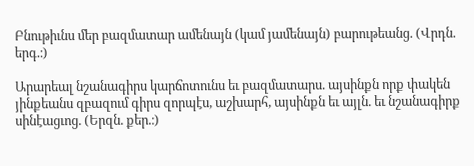Բնութիւնս մեր բազմատար ամենայն (կամ յամենայն) բարութեանց. (Վրդն. երգ.։)

Արարեալ նշանագիրս կարճոտունս եւ բազմատարս. այսինքն որք փակեն յինքեանս զբազում գիրս զորպէս, աշխարհ, այսինքն եւ այլն. եւ նշանագիրք սինէացւոց. (Երզն. քեր.։)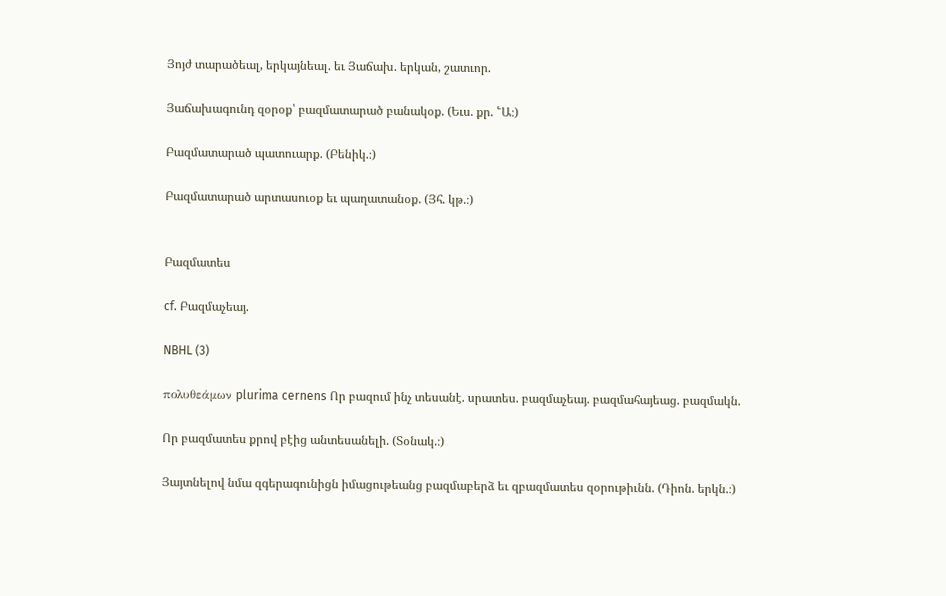Յոյժ տարածեալ, երկայնեալ. եւ Յաճախ. երկան, շատւոր.

Յաճախագունդ զօրօք՝ բազմատարած բանակօք. (Եւս. քր. ՟Ա։)

Բազմատարած պատուարք. (Բենիկ.։)

Բազմատարած արտասուօք եւ պաղատանօք. (Յհ. կթ.։)


Բազմատես

cf. Բազմաչեայ.

NBHL (3)

πολυθεάμων plurima cernens Որ բազում ինչ տեսանէ. սրատես. բազմաչեայ. բազմահայեաց. բազմակն.

Որ բազմատես քրով բէից անտեսանելի. (Տօնակ.։)

Յայտնելով նմա զգերագունիցն իմացութեանց բազմաբերձ եւ զբազմատես զօրութիւնն. (Դիոն. երկն.։)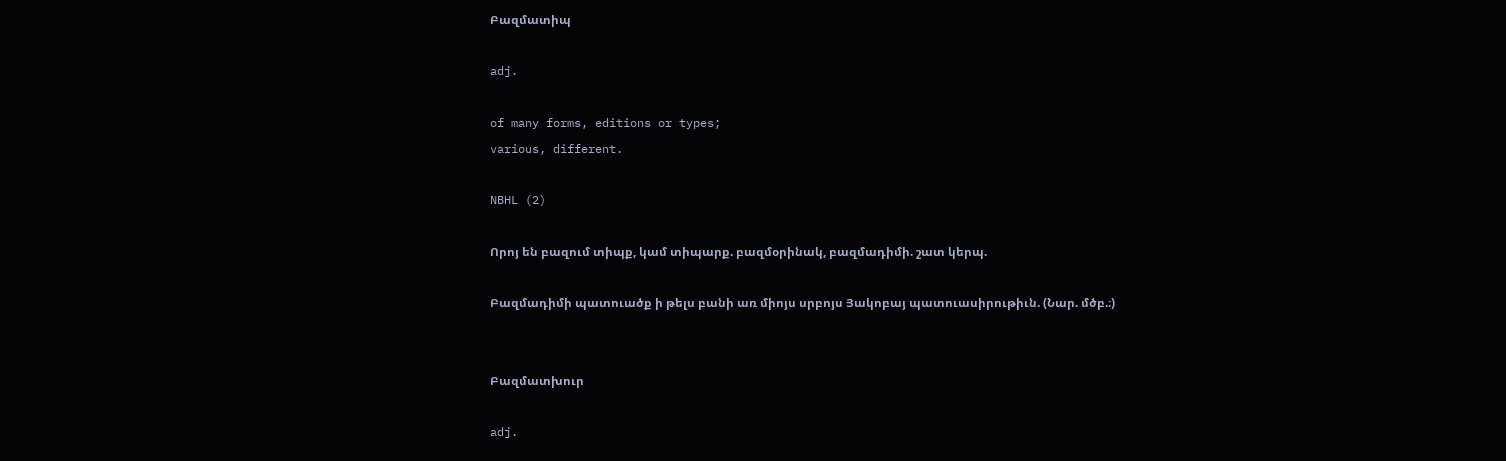Բազմատիպ

adj.

of many forms, editions or types;
various, different.

NBHL (2)

Որոյ են բազում տիպք, կամ տիպարք. բազմօրինակ, բազմադիմի. շատ կերպ.

Բազմադիմի պատուածք ի թելս բանի առ միոյս սրբոյս Յակոբայ պատուասիրութիւն. (Նար. մծբ.։)


Բազմատխուր

adj.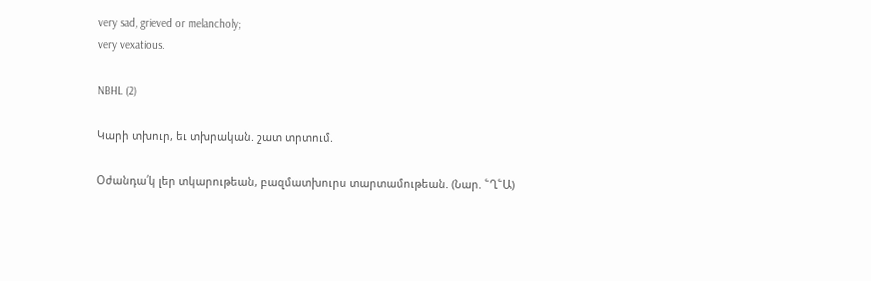very sad, grieved or melancholy;
very vexatious.

NBHL (2)

Կարի տխուր, եւ տխրական. շատ տրտում.

Օժանդա՛կ լեր տկարութեան, բազմատխուրս տարտամութեան. (Նար. ՟Ղ՟Ա)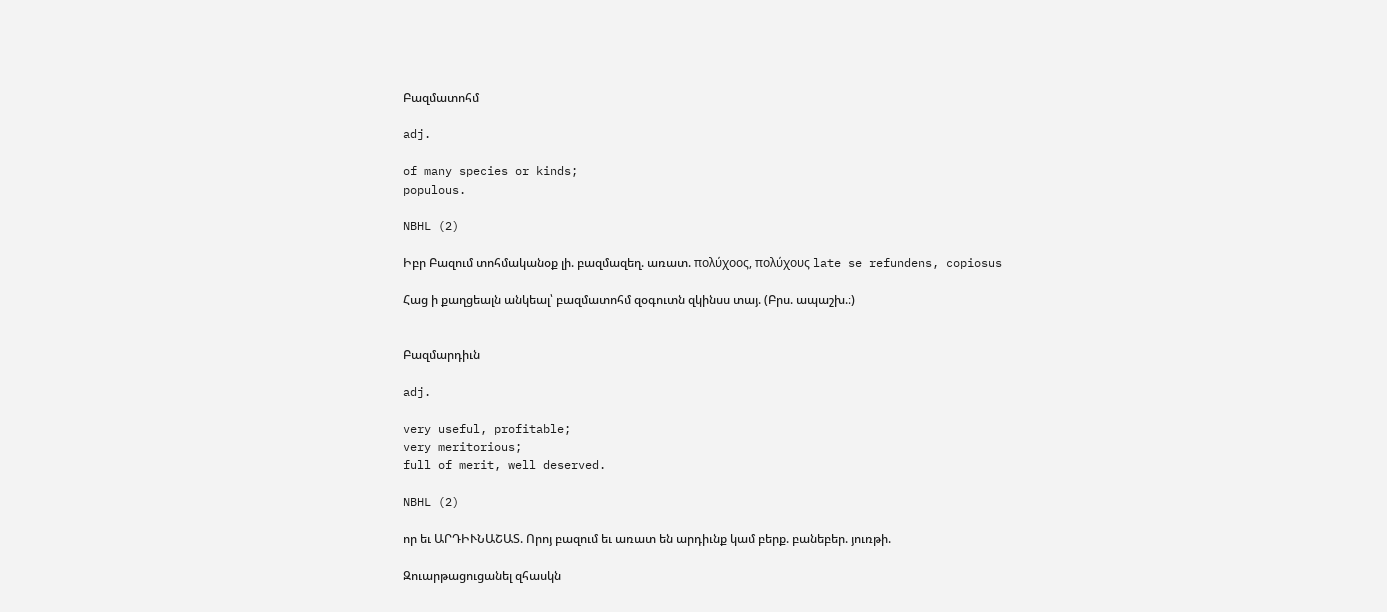Բազմատոհմ

adj.

of many species or kinds;
populous.

NBHL (2)

Իբր Բազում տոհմականօք լի. բազմազեղ. առատ. πολύχοος, πολύχους late se refundens, copiosus

Հաց ի քաղցեալն անկեալ՝ բազմատոհմ զօգուտն զկինսս տայ. (Բրս. ապաշխ.։)


Բազմարդիւն

adj.

very useful, profitable;
very meritorious;
full of merit, well deserved.

NBHL (2)

որ եւ ԱՐԴԻՒՆԱՇԱՏ. Որոյ բազում եւ առատ են արդիւնք կամ բերք. բանեբեր. յուռթի.

Զուարթացուցանել զհասկն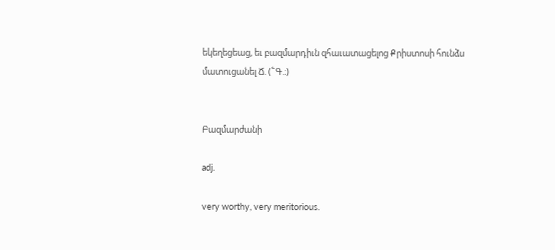եկեղեցեաց, եւ բազմարդիւն զհաւատացելոց Քրիստոսի հունձս մատուցանել Ճ. (՟Գ.։)


Բազմարժանի

adj.

very worthy, very meritorious.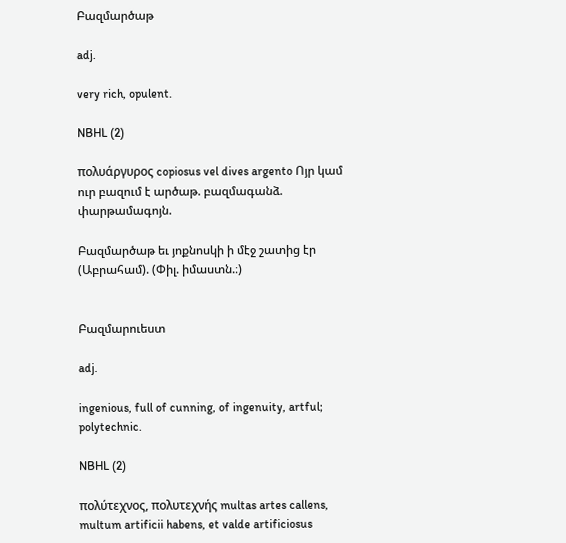Բազմարծաթ

adj.

very rich, opulent.

NBHL (2)

πολυάργυρος copiosus vel dives argento Ոյր կամ ուր բազում է արծաթ. բազմագանձ. փարթամագոյն.

Բազմարծաթ եւ յոքնոսկի ի մէջ շատից էր (Աբրահամ). (Փիլ. իմաստն.։)


Բազմարուեստ

adj.

ingenious, full of cunning, of ingenuity, artful;
polytechnic.

NBHL (2)

πολύτεχνος, πολυτεχνής multas artes callens, multum artificii habens, et valde artificiosus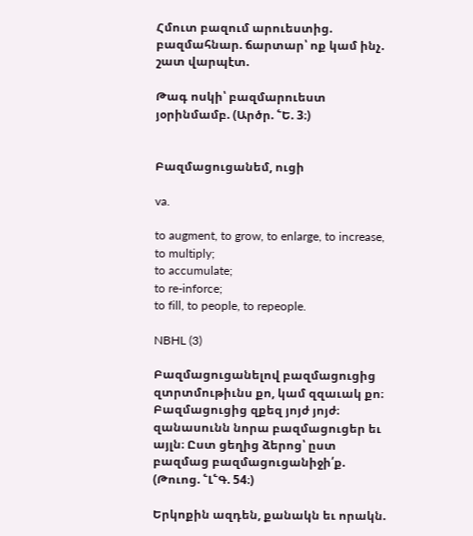Հմուտ բազում արուեստից. բազմահնար. ճարտար՝ ոք կամ ինչ. շատ վարպէտ.

Թագ ոսկի՝ բազմարուեստ յօրինմամբ. (Արծր. ՟Ե. 3։)


Բազմացուցանեմ, ուցի

va.

to augment, to grow, to enlarge, to increase, to multiply;
to accumulate;
to re-inforce;
to fill, to people, to repeople.

NBHL (3)

Բազմացուցանելով բազմացուցից զտրտմութիւնս քո, կամ զզաւակ քո։ Բազմացուցից զքեզ յոյժ յոյժ։ զանասունն նորա բազմացուցեր եւ այլն։ Ըստ ցեղից ձերոց՝ ըստ բազմաց բազմացուցանիջի՛ք. (Թուոց. ՟Լ՟Գ. 54։)

Երկոքին ազդեն, քանակն եւ որակն.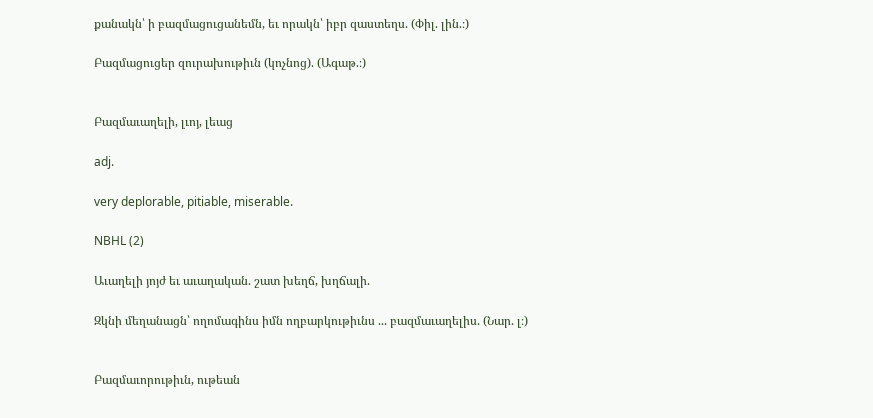քանակն՝ ի բազմացուցանեմն, եւ որակն՝ իբր զաստեղս. (Փիլ. լին.։)

Բազմացուցեր զուրախութիւն (կոչնոց). (Ագաթ.։)


Բազմաւաղելի, լւոյ, լեաց

adj.

very deplorable, pitiable, miserable.

NBHL (2)

Աւաղելի յոյժ եւ աւաղական. շատ խեղճ, խղճալի.

Զկնի մեղանացն՝ ողոմագինս իմն ողբարկութիւնս ... բազմաւաղելիս. (Նար. լ։)


Բազմաւորութիւն, ութեան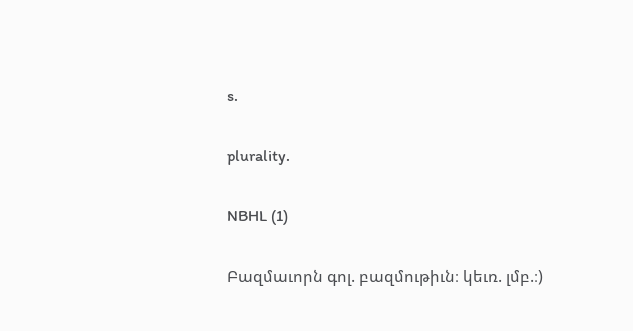s.

plurality.

NBHL (1)

Բազմաւորն գոլ. բազմութիւն։ կեւռ. լմբ.։)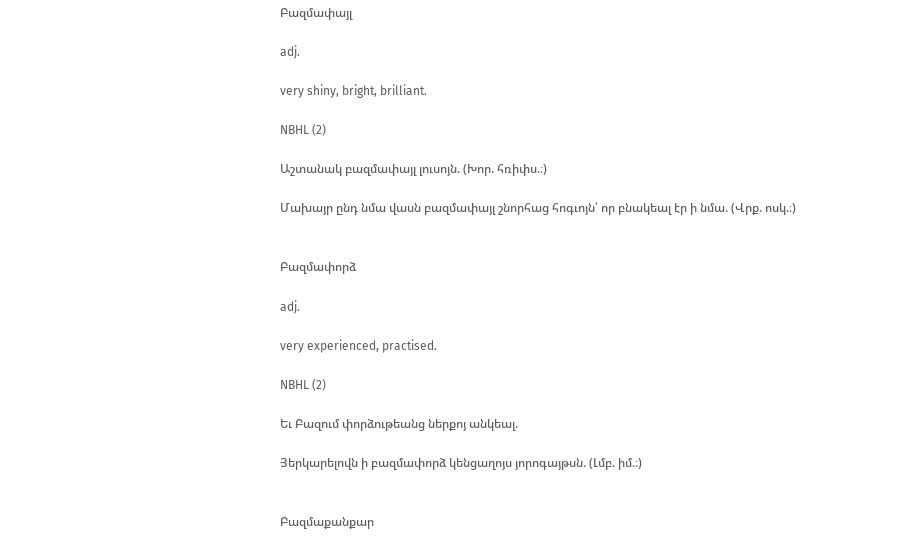Բազմափայլ

adj.

very shiny, bright, brilliant.

NBHL (2)

Աշտանակ բազմափայլ լուսոյն. (Խոր. հռիփս.։)

Մախայր ընդ նմա վասն բազմափայլ շնորհաց հոգւոյն՝ որ բնակեալ էր ի նմա. (Վրք. ոսկ.։)


Բազմափորձ

adj.

very experienced, practised.

NBHL (2)

Եւ Բազում փորձութեանց ներքոյ անկեալ.

Յերկարելովն ի բազմափորձ կենցաղոյս յորոգայթսն. (Լմբ. իմ.։)


Բազմաքանքար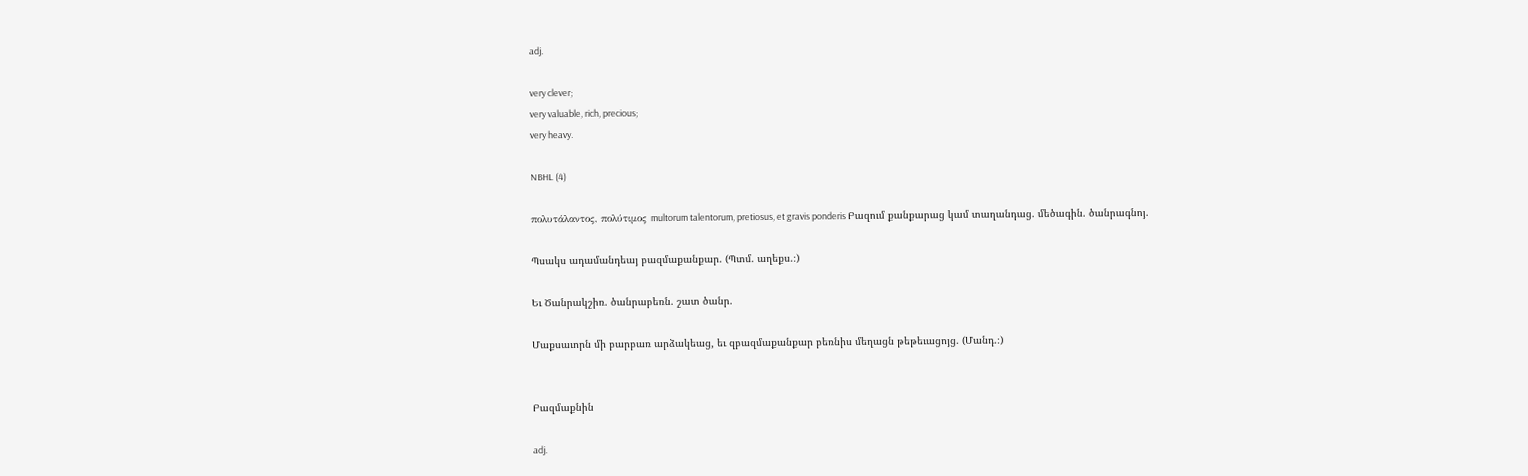adj.

very clever;
very valuable, rich, precious;
very heavy.

NBHL (4)

πολυτάλαντος, πολύτιμος multorum talentorum, pretiosus, et gravis ponderis Բազում քանքարաց կամ տաղանդաց. մեծագին. ծանրագնոյ.

Պսակս ադամանդեայ բազմաքանքար. (Պտմ. աղեքս.։)

Եւ Ծանրակշիռ. ծանրաբեռն. շատ ծանր.

Մաքսաւորն մի բարբառ արձակեաց, եւ զբազմաքանքար բեռնիս մեղացն թեթեւացոյց. (Մանդ.։)


Բազմաքնին

adj.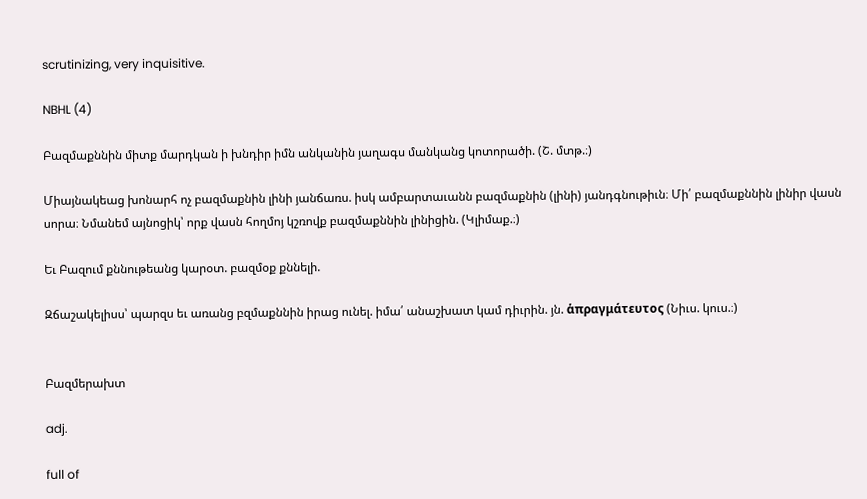scrutinizing, very inquisitive.

NBHL (4)

Բազմաքննին միտք մարդկան ի խնդիր իմն անկանին յաղագս մանկանց կոտորածի. (Շ. մտթ.։)

Միայնակեաց խոնարհ ոչ բազմաքնին լինի յանճառս. իսկ ամբարտաւանն բազմաքնին (լինի) յանդգնութիւն։ Մի՛ բազմաքննին լինիր վասն սորա։ Նմանեմ այնոցիկ՝ որք վասն հողմոյ կշռովք բազմաքննին լինիցին. (Կլիմաք.։)

Եւ Բազում քննութեանց կարօտ. բազմօք քննելի.

Զճաշակելիսս՝ պարզս եւ առանց բզմաքննին իրաց ունել. իմա՛ անաշխատ կամ դիւրին. յն. ἁπραγμάτευτος (Նիւս. կուս.։)


Բազմերախտ

adj.

full of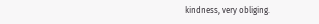kindness, very obliging.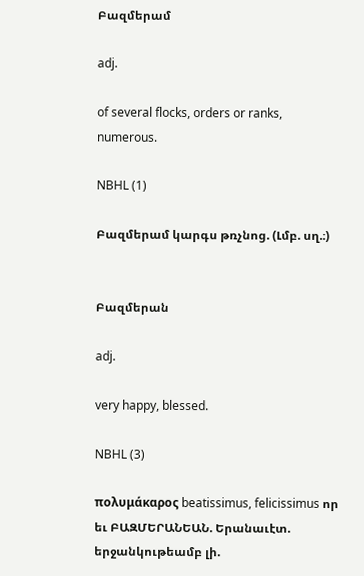Բազմերամ

adj.

of several flocks, orders or ranks, numerous.

NBHL (1)

Բազմերամ կարգս թռչնոց. (Լմբ. սղ.։)


Բազմերան

adj.

very happy, blessed.

NBHL (3)

πολυμάκαρος beatissimus, felicissimus որ եւ ԲԱԶՄԵՐԱՆԵԱՆ. Երանաւէտ. երջանկութեամբ լի.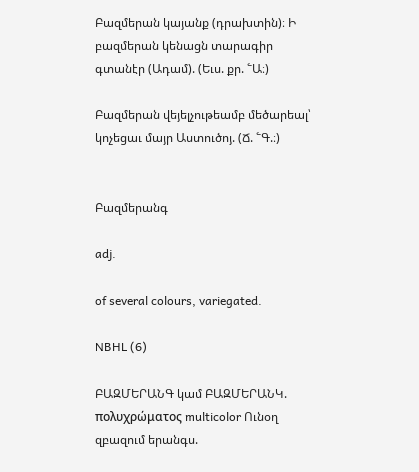Բազմերան կայանք (դրախտին)։ Ի բազմերան կենացն տարագիր գտանէր (Ադամ). (Եւս. քր. ՟Ա։)

Բազմերան վեյելչութեամբ մեծարեալ՝ կոչեցաւ մայր Աստուծոյ. (Ճ. ՟Գ.։)


Բազմերանգ

adj.

of several colours, variegated.

NBHL (6)

ԲԱԶՄԵՐԱՆԳ կամ ԲԱԶՄԵՐԱՆԿ. πολυχρώματος multicolor Ունօղ զբազում երանգս.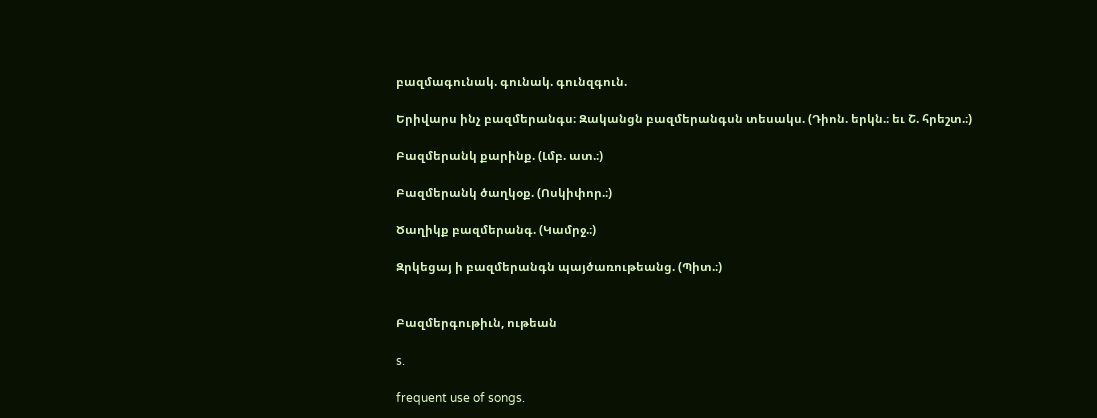բազմագունակ. գունակ. գունզգուն.

Երիվարս ինչ բազմերանգս։ Զականցն բազմերանգսն տեսակս. (Դիոն. երկն.։ եւ Շ. հրեշտ.։)

Բազմերանկ քարինք. (Լմբ. ատ.։)

Բազմերանկ ծաղկօք. (Ոսկիփոր.։)

Ծաղիկք բազմերանգ. (Կամրջ.։)

Զրկեցայ ի բազմերանգն պայծառութեանց. (Պիտ.։)


Բազմերգութիւն, ութեան

s.

frequent use of songs.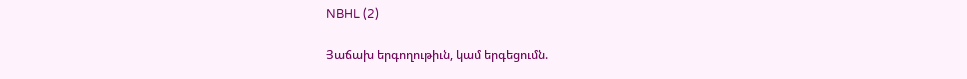NBHL (2)

Յաճախ երգողութիւն, կամ երգեցումն.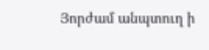Յորժամ անպտուղ ի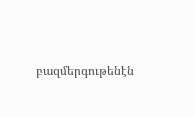բազմերգութենէն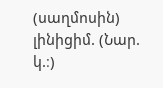(սաղմոսին) լինիցիմ. (Նար. կ.։)